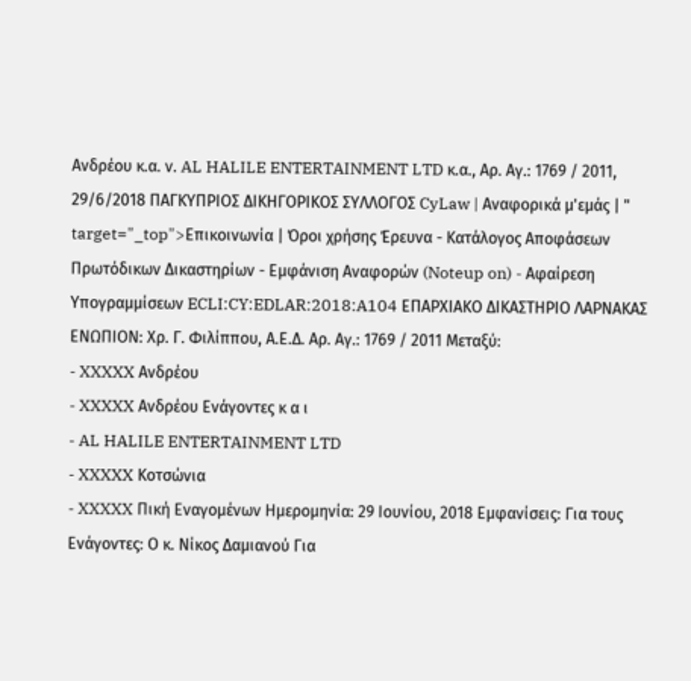Ανδρέου κ.α. ν. AL HALILE ENTERTAINMENT LTD κ.α., Αρ. Αγ.: 1769 / 2011, 29/6/2018 ΠΑΓΚΥΠΡΙΟΣ ΔΙΚΗΓΟΡΙΚΟΣ ΣΥΛΛΟΓΟΣ CyLaw | Αναφορικά μ'εμάς | " target="_top">Επικοινωνία | Όροι χρήσης Έρευνα - Κατάλογος Αποφάσεων Πρωτόδικων Δικαστηρίων - Εμφάνιση Αναφορών (Noteup on) - Αφαίρεση Υπογραμμίσεων ECLI:CY:EDLAR:2018:A104 ΕΠΑΡΧΙΑΚΟ ΔΙΚΑΣΤΗΡΙΟ ΛΑΡΝΑΚΑΣ ΕΝΩΠΙΟΝ: Χρ. Γ. Φιλίππου, Α.Ε.Δ. Αρ. Αγ.: 1769 / 2011 Μεταξύ:
- XXXXX Ανδρέου
- XXXXX Ανδρέου Ενάγοντες κ α ι
- AL HALILE ENTERTAINMENT LTD
- XXXXX Κοτσώνια
- XXXXX Πική Εναγομένων Ημερομηνία: 29 Ιουνίου, 2018 Εμφανίσεις: Για τους Ενάγοντες: Ο κ. Νίκος Δαμιανού Για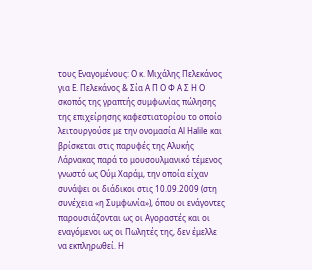τους Εναγομένους: Ο κ. Μιχάλης Πελεκάνος για Ε. Πελεκάνος & Σία Α Π Ο Φ Α Σ Η Ο σκοπός της γραπτής συμφωνίας πώλησης της επιχείρησης καφεστιατορίου το οποίο λειτουργούσε με την ονομασία Al Halile και βρίσκεται στις παρυφές της Αλυκής Λάρνακας παρά το μουσουλμανικό τέμενος γνωστό ως Ούμ Χαράμ, την οποία είχαν συνάψει οι διάδικοι στις 10.09.2009 (στη συνέχεια «η Συμφωνία»), όπου οι ενάγοντες παρουσιάζονται ως οι Αγοραστές και οι εναγόμενοι ως οι Πωλητές της, δεν έμελλε να εκπληρωθεί. Η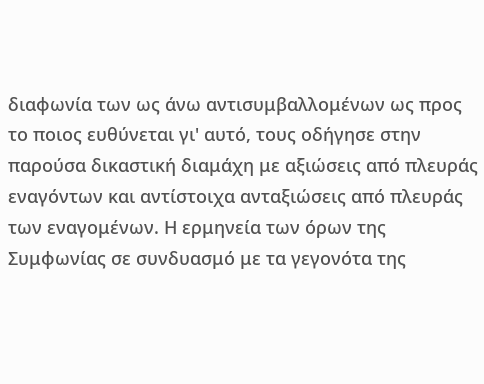διαφωνία των ως άνω αντισυμβαλλομένων ως προς το ποιος ευθύνεται γι' αυτό, τους οδήγησε στην παρούσα δικαστική διαμάχη με αξιώσεις από πλευράς εναγόντων και αντίστοιχα ανταξιώσεις από πλευράς των εναγομένων. Η ερμηνεία των όρων της Συμφωνίας σε συνδυασμό με τα γεγονότα της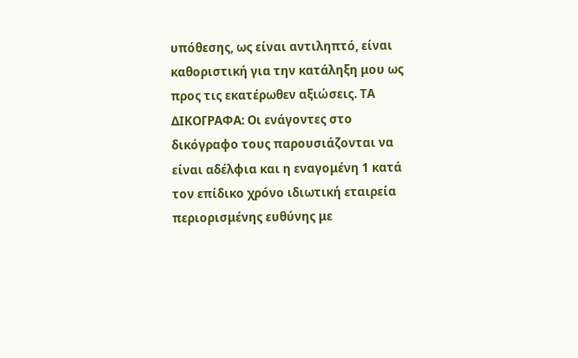υπόθεσης, ως είναι αντιληπτό, είναι καθοριστική για την κατάληξη μου ως προς τις εκατέρωθεν αξιώσεις. ΤΑ ΔΙΚΟΓΡΑΦΑ: Οι ενάγοντες στο δικόγραφο τους παρουσιάζονται να είναι αδέλφια και η εναγομένη 1 κατά τον επίδικο χρόνο ιδιωτική εταιρεία περιορισμένης ευθύνης με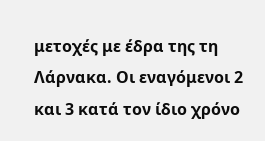μετοχές με έδρα της τη Λάρνακα. Οι εναγόμενοι 2 και 3 κατά τον ίδιο χρόνο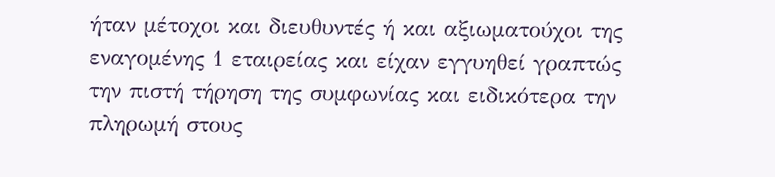ήταν μέτοχοι και διευθυντές ή και αξιωματούχοι της εναγομένης 1 εταιρείας και είχαν εγγυηθεί γραπτώς την πιστή τήρηση της συμφωνίας και ειδικότερα την πληρωμή στους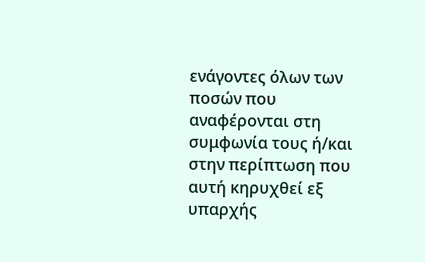ενάγοντες όλων των ποσών που αναφέρονται στη συμφωνία τους ή/και στην περίπτωση που αυτή κηρυχθεί εξ υπαρχής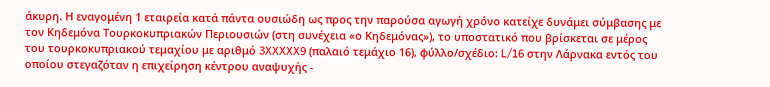άκυρη. Η εναγομένη 1 εταιρεία κατά πάντα ουσιώδη ως προς την παρούσα αγωγή χρόνο κατείχε δυνάμει σύμβασης με τον Κηδεμόνα Τουρκοκυπριακών Περιουσιών (στη συνέχεια «ο Κηδεμόνας»), το υποστατικό που βρίσκεται σε μέρος του τουρκοκυπριακού τεμαχίου με αριθμό 3XXXXX9 (παλαιό τεμάχιο 16), φύλλο/σχέδιο: L/16 στην Λάρνακα εντός του οποίου στεγαζόταν η επιχείρηση κέντρου αναψυχής -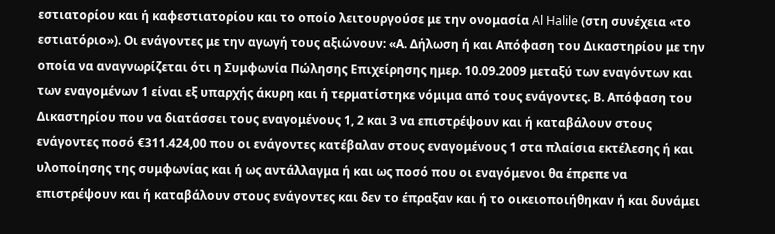εστιατορίου και ή καφεστιατορίου και το οποίο λειτουργούσε με την ονομασία Al Halile (στη συνέχεια «το εστιατόριο»). Οι ενάγοντες με την αγωγή τους αξιώνουν: «Α. Δήλωση ή και Απόφαση του Δικαστηρίου με την οποία να αναγνωρίζεται ότι η Συμφωνία Πώλησης Επιχείρησης ημερ. 10.09.2009 μεταξύ των εναγόντων και των εναγομένων 1 είναι εξ υπαρχής άκυρη και ή τερματίστηκε νόμιμα από τους ενάγοντες. Β. Απόφαση του Δικαστηρίου που να διατάσσει τους εναγομένους 1, 2 και 3 να επιστρέψουν και ή καταβάλουν στους ενάγοντες ποσό €311.424,00 που οι ενάγοντες κατέβαλαν στους εναγομένους 1 στα πλαίσια εκτέλεσης ή και υλοποίησης της συμφωνίας και ή ως αντάλλαγμα ή και ως ποσό που οι εναγόμενοι θα έπρεπε να επιστρέψουν και ή καταβάλουν στους ενάγοντες και δεν το έπραξαν και ή το οικειοποιήθηκαν ή και δυνάμει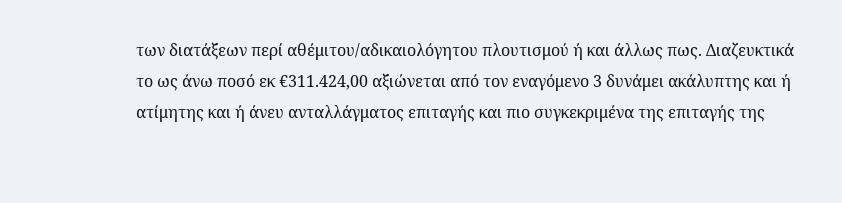των διατάξεων περί αθέμιτου/αδικαιολόγητου πλουτισμού ή και άλλως πως. Διαζευκτικά το ως άνω ποσό εκ €311.424,00 αξιώνεται από τον εναγόμενο 3 δυνάμει ακάλυπτης και ή ατίμητης και ή άνευ ανταλλάγματος επιταγής και πιο συγκεκριμένα της επιταγής της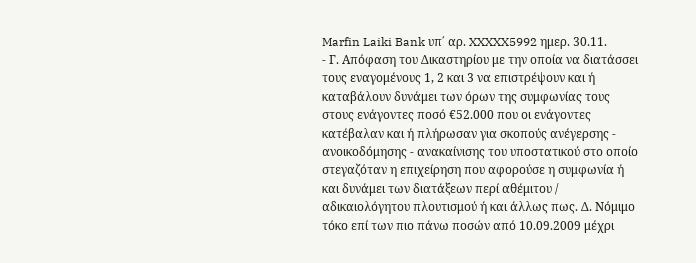Marfin Laiki Bank υπ΄ αρ. XXXXX5992 ημερ. 30.11.
- Γ. Απόφαση του Δικαστηρίου με την οποία να διατάσσει τους εναγομένους 1, 2 και 3 να επιστρέψουν και ή καταβάλουν δυνάμει των όρων της συμφωνίας τους στους ενάγοντες ποσό €52.000 που οι ενάγοντες κατέβαλαν και ή πλήρωσαν για σκοπούς ανέγερσης - ανοικοδόμησης - ανακαίνισης του υποστατικού στο οποίο στεγαζόταν η επιχείρηση που αφορούσε η συμφωνία ή και δυνάμει των διατάξεων περί αθέμιτου / αδικαιολόγητου πλουτισμού ή και άλλως πως. Δ. Νόμιμο τόκο επί των πιο πάνω ποσών από 10.09.2009 μέχρι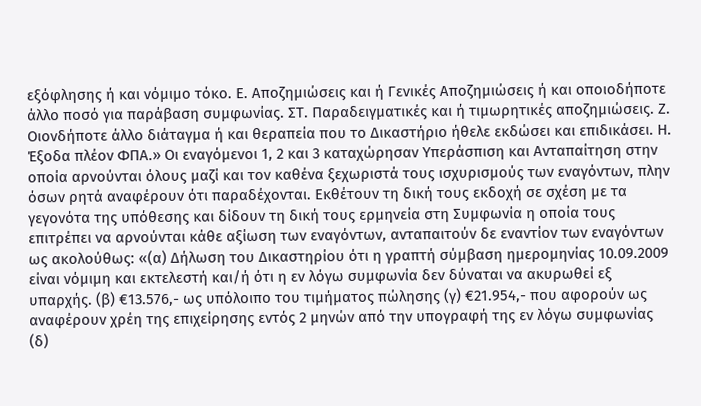εξόφλησης ή και νόμιμο τόκο. Ε. Αποζημιώσεις και ή Γενικές Αποζημιώσεις ή και οποιοδήποτε άλλο ποσό για παράβαση συμφωνίας. ΣΤ. Παραδειγματικές και ή τιμωρητικές αποζημιώσεις. Ζ. Οιονδήποτε άλλο διάταγμα ή και θεραπεία που το Δικαστήριο ήθελε εκδώσει και επιδικάσει. Η. Έξοδα πλέον ΦΠΑ.» Οι εναγόμενοι 1, 2 και 3 καταχώρησαν Υπεράσπιση και Ανταπαίτηση στην οποία αρνούνται όλους μαζί και τον καθένα ξεχωριστά τους ισχυρισμούς των εναγόντων, πλην όσων ρητά αναφέρουν ότι παραδέχονται. Εκθέτουν τη δική τους εκδοχή σε σχέση με τα γεγονότα της υπόθεσης και δίδουν τη δική τους ερμηνεία στη Συμφωνία η οποία τους επιτρέπει να αρνούνται κάθε αξίωση των εναγόντων, ανταπαιτούν δε εναντίον των εναγόντων ως ακολούθως: «(α) Δήλωση του Δικαστηρίου ότι η γραπτή σύμβαση ημερομηνίας 10.09.2009 είναι νόμιμη και εκτελεστή και/ή ότι η εν λόγω συμφωνία δεν δύναται να ακυρωθεί εξ υπαρχής. (β) €13.576,- ως υπόλοιπο του τιμήματος πώλησης (γ) €21.954,- που αφορούν ως αναφέρουν χρέη της επιχείρησης εντός 2 μηνών από την υπογραφή της εν λόγω συμφωνίας (δ)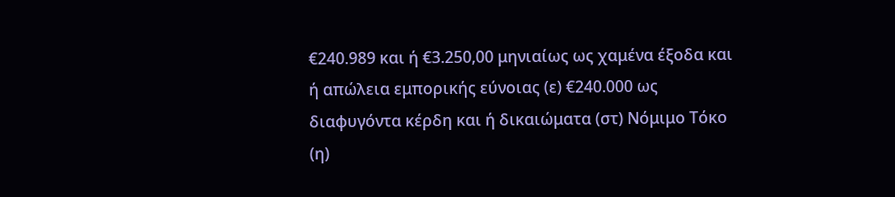€240.989 και ή €3.250,00 μηνιαίως ως χαμένα έξοδα και ή απώλεια εμπορικής εύνοιας (ε) €240.000 ως διαφυγόντα κέρδη και ή δικαιώματα (στ) Νόμιμο Τόκο (η)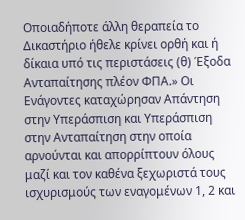Οποιαδήποτε άλλη θεραπεία το Δικαστήριο ήθελε κρίνει ορθή και ή δίκαια υπό τις περιστάσεις (θ) Έξοδα Ανταπαίτησης πλέον ΦΠΑ.» Οι Ενάγοντες καταχώρησαν Απάντηση στην Υπεράσπιση και Υπεράσπιση στην Ανταπαίτηση στην οποία αρνούνται και απορρίπτουν όλους μαζί και τον καθένα ξεχωριστά τους ισχυρισμούς των εναγομένων 1, 2 και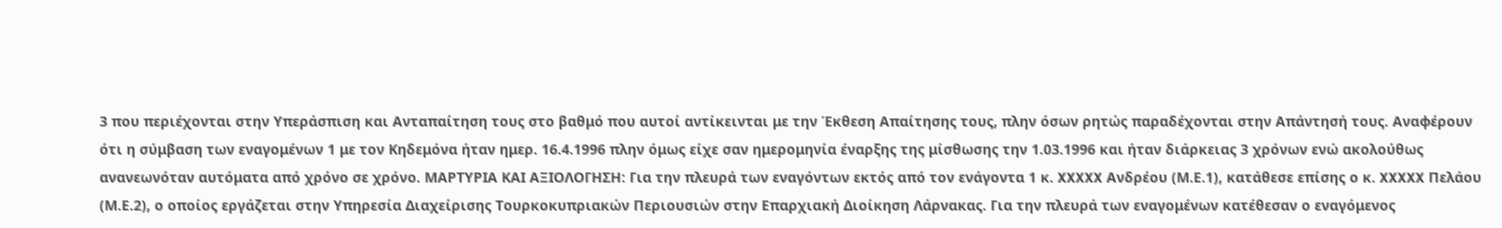3 που περιέχονται στην Υπεράσπιση και Ανταπαίτηση τους στο βαθμό που αυτοί αντίκεινται με την Έκθεση Απαίτησης τους, πλην όσων ρητώς παραδέχονται στην Απάντησή τους. Αναφέρουν ότι η σύμβαση των εναγομένων 1 με τον Κηδεμόνα ήταν ημερ. 16.4.1996 πλην όμως είχε σαν ημερομηνία έναρξης της μίσθωσης την 1.03.1996 και ήταν διάρκειας 3 χρόνων ενώ ακολούθως ανανεωνόταν αυτόματα από χρόνο σε χρόνο. ΜΑΡΤΥΡΙΑ ΚΑΙ ΑΞΙΟΛΟΓΗΣΗ: Για την πλευρά των εναγόντων εκτός από τον ενάγοντα 1 κ. XXXXX Ανδρέου (Μ.Ε.1), κατάθεσε επίσης ο κ. XXXXX Πελάου (Μ.Ε.2), ο οποίος εργάζεται στην Υπηρεσία Διαχείρισης Τουρκοκυπριακών Περιουσιών στην Επαρχιακή Διοίκηση Λάρνακας. Για την πλευρά των εναγομένων κατέθεσαν ο εναγόμενος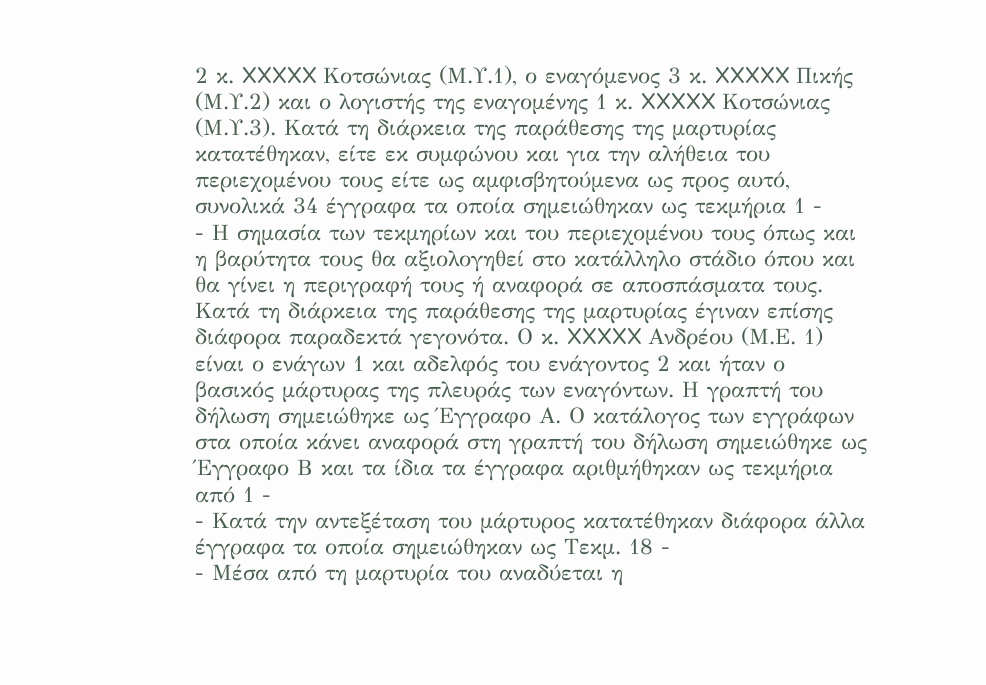2 κ. XXXXX Κοτσώνιας (Μ.Υ.1), ο εναγόμενος 3 κ. XXXXX Πικής (Μ.Υ.2) και ο λογιστής της εναγομένης 1 κ. XXXXX Κοτσώνιας (Μ.Υ.3). Κατά τη διάρκεια της παράθεσης της μαρτυρίας κατατέθηκαν, είτε εκ συμφώνου και για την αλήθεια του περιεχομένου τους είτε ως αμφισβητούμενα ως προς αυτό, συνολικά 34 έγγραφα τα οποία σημειώθηκαν ως τεκμήρια 1 -
- Η σημασία των τεκμηρίων και του περιεχομένου τους όπως και η βαρύτητα τους θα αξιολογηθεί στο κατάλληλο στάδιο όπου και θα γίνει η περιγραφή τους ή αναφορά σε αποσπάσματα τους. Κατά τη διάρκεια της παράθεσης της μαρτυρίας έγιναν επίσης διάφορα παραδεκτά γεγονότα. Ο κ. XXXXX Ανδρέου (Μ.Ε. 1) είναι ο ενάγων 1 και αδελφός του ενάγοντος 2 και ήταν ο βασικός μάρτυρας της πλευράς των εναγόντων. Η γραπτή του δήλωση σημειώθηκε ως Έγγραφο Α. Ο κατάλογος των εγγράφων στα οποία κάνει αναφορά στη γραπτή του δήλωση σημειώθηκε ως Έγγραφο Β και τα ίδια τα έγγραφα αριθμήθηκαν ως τεκμήρια από 1 -
- Κατά την αντεξέταση του μάρτυρος κατατέθηκαν διάφορα άλλα έγγραφα τα οποία σημειώθηκαν ως Τεκμ. 18 -
- Μέσα από τη μαρτυρία του αναδύεται η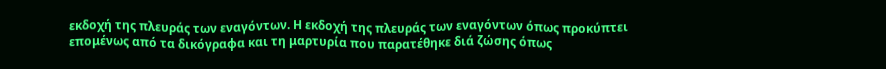εκδοχή της πλευράς των εναγόντων. Η εκδοχή της πλευράς των εναγόντων όπως προκύπτει επομένως από τα δικόγραφα και τη μαρτυρία που παρατέθηκε διά ζώσης όπως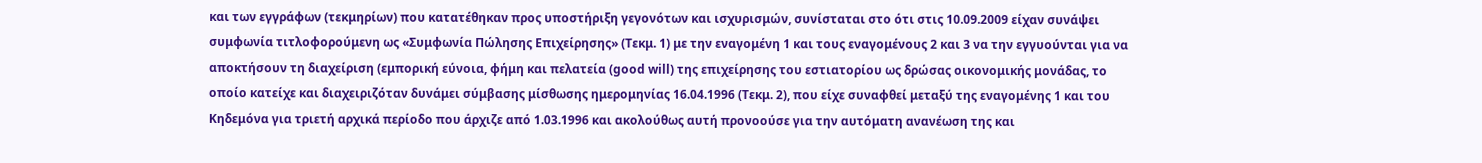και των εγγράφων (τεκμηρίων) που κατατέθηκαν προς υποστήριξη γεγονότων και ισχυρισμών, συνίσταται στο ότι στις 10.09.2009 είχαν συνάψει συμφωνία τιτλοφορούμενη ως «Συμφωνία Πώλησης Επιχείρησης» (Τεκμ. 1) με την εναγομένη 1 και τους εναγομένους 2 και 3 να την εγγυούνται για να αποκτήσουν τη διαχείριση (εμπορική εύνοια, φήμη και πελατεία (good will) της επιχείρησης του εστιατορίου ως δρώσας οικονομικής μονάδας, το οποίο κατείχε και διαχειριζόταν δυνάμει σύμβασης μίσθωσης ημερομηνίας 16.04.1996 (Τεκμ. 2), που είχε συναφθεί μεταξύ της εναγομένης 1 και του Κηδεμόνα για τριετή αρχικά περίοδο που άρχιζε από 1.03.1996 και ακολούθως αυτή προνοούσε για την αυτόματη ανανέωση της και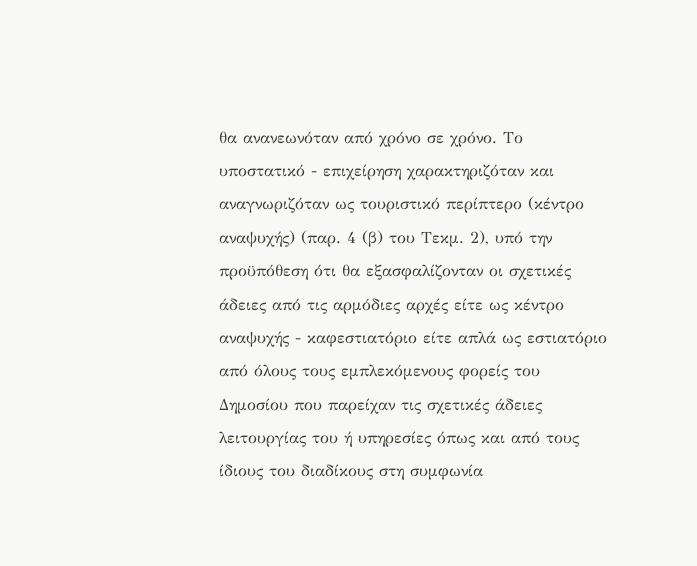θα ανανεωνόταν από χρόνο σε χρόνο. Το υποστατικό - επιχείρηση χαρακτηριζόταν και αναγνωριζόταν ως τουριστικό περίπτερο (κέντρο αναψυχής) (παρ. 4 (β) του Τεκμ. 2), υπό την προϋπόθεση ότι θα εξασφαλίζονταν οι σχετικές άδειες από τις αρμόδιες αρχές είτε ως κέντρο αναψυχής - καφεστιατόριο είτε απλά ως εστιατόριο από όλους τους εμπλεκόμενους φορείς του Δημοσίου που παρείχαν τις σχετικές άδειες λειτουργίας του ή υπηρεσίες όπως και από τους ίδιους του διαδίκους στη συμφωνία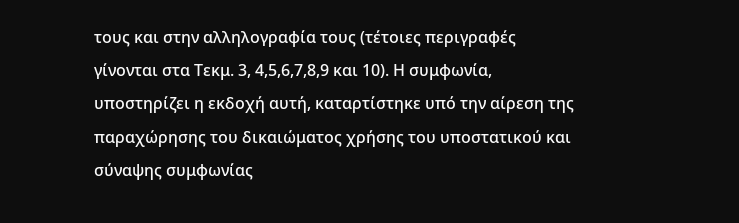τους και στην αλληλογραφία τους (τέτοιες περιγραφές γίνονται στα Τεκμ. 3, 4,5,6,7,8,9 και 10). Η συμφωνία, υποστηρίζει η εκδοχή αυτή, καταρτίστηκε υπό την αίρεση της παραχώρησης του δικαιώματος χρήσης του υποστατικού και σύναψης συμφωνίας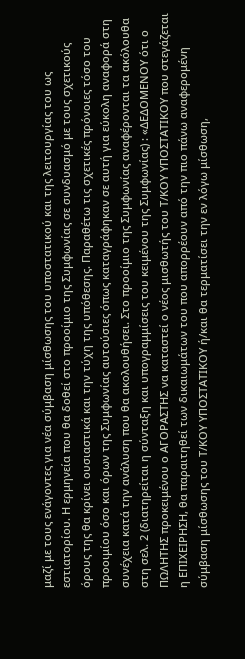μαζί με τους ενάγοντες για νέα σύμβαση μίσθωσης του υποστατικού και της λειτουργίας του ως εστιατορίου. Η ερμηνεία που θα δοθεί στο προοίμιο της Συμφωνίας σε συνδυασμό με τους σχετικούς όρους της θα κρίνει ουσιαστικά και την τύχη της υπόθεσης. Παραθέτω τις σχετικές πρόνοιες τόσο του προοιμίου όσο και όρων της Συμφωνίας αυτούσιες όπως καταγράφηκαν σε αυτή για εύκολη αναφορά στη συνέχεια κατά την ανάλυση που θα ακολουθήσει. Στο προοίμιο της Συμφωνίας αναφέρονται τα ακόλουθα στη σελ. 2 (διατηρείται η σύνταξη και υπογραμμίσεις του κειμένου της Συμφωνίας) : «ΔΕΔΟΜΕΝΟΥ ότι ο ΠΩΛΗΤΗΣ προκειμένου ο ΑΓΟΡΑΣΤΗΣ να καταστεί ο νέος μισθωτής του Τ/ΚΟΥ ΥΠΟΣΤΑΤΙΚΟΥ που στεγάζεται η ΕΠΙΧΕΙΡΗΣΗ, θα παραιτηθεί των δικαιωμάτων του που απορρέουν από την πιο πάνω αναφερομένη σύμβαση μίσθωσης του Τ/ΚΟΥ ΥΠΟΣΤΑΤΙΚΟΥ ή/και θα τερματίσει την εν λόγω μίσθωση,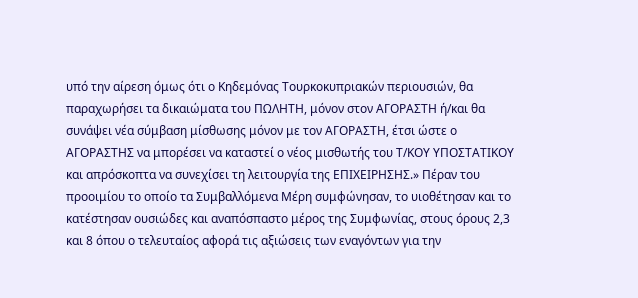υπό την αίρεση όμως ότι ο Κηδεμόνας Τουρκοκυπριακών περιουσιών, θα παραχωρήσει τα δικαιώματα του ΠΩΛΗΤΗ, μόνον στον ΑΓΟΡΑΣΤΗ ή/και θα συνάψει νέα σύμβαση μίσθωσης μόνον με τον ΑΓΟΡΑΣΤΗ, έτσι ώστε ο ΑΓΟΡΑΣΤΗΣ να μπορέσει να καταστεί ο νέος μισθωτής του Τ/ΚΟΥ ΥΠΟΣΤΑΤΙΚΟΥ και απρόσκοπτα να συνεχίσει τη λειτουργία της ΕΠΙΧΕΙΡΗΣΗΣ.» Πέραν του προοιμίου το οποίο τα Συμβαλλόμενα Μέρη συμφώνησαν, το υιοθέτησαν και το κατέστησαν ουσιώδες και αναπόσπαστο μέρος της Συμφωνίας, στους όρους 2,3 και 8 όπου ο τελευταίος αφορά τις αξιώσεις των εναγόντων για την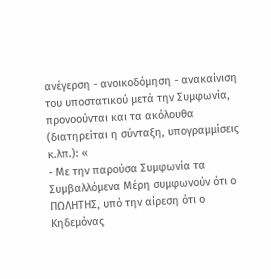ανέγερση - ανοικοδόμηση - ανακαίνιση του υποστατικού μετά την Συμφωνία, προνοούνται και τα ακόλουθα (διατηρείται η σύνταξη, υπογραμμίσεις κ.λπ.): «
- Με την παρούσα Συμφωνία τα Συμβαλλόμενα Μέρη συμφωνούν ότι ο ΠΩΛΗΤΗΣ, υπό την αίρεση ότι ο Κηδεμόνας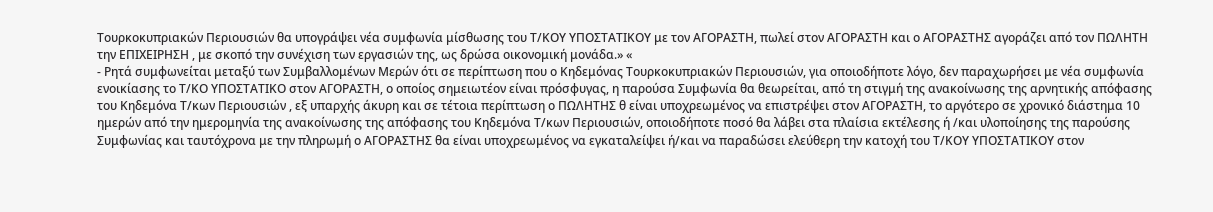Τουρκοκυπριακών Περιουσιών θα υπογράψει νέα συμφωνία μίσθωσης του Τ/ΚΟΥ ΥΠΟΣΤΑΤΙΚΟΥ με τον ΑΓΟΡΑΣΤΗ, πωλεί στον ΑΓΟΡΑΣΤΗ και ο ΑΓΟΡΑΣΤΗΣ αγοράζει από τον ΠΩΛΗΤΗ την ΕΠΙΧΕΙΡΗΣΗ , με σκοπό την συνέχιση των εργασιών της, ως δρώσα οικονομική μονάδα.» «
- Ρητά συμφωνείται μεταξύ των Συμβαλλομένων Μερών ότι σε περίπτωση που ο Κηδεμόνας Τουρκοκυπριακών Περιουσιών, για οποιοδήποτε λόγο, δεν παραχωρήσει με νέα συμφωνία ενοικίασης το Τ/ΚΟ ΥΠΟΣΤΑΤΙΚΟ στον ΑΓΟΡΑΣΤΗ, ο οποίος σημειωτέον είναι πρόσφυγας, η παρούσα Συμφωνία θα θεωρείται, από τη στιγμή της ανακοίνωσης της αρνητικής απόφασης του Κηδεμόνα Τ/κων Περιουσιών , εξ υπαρχής άκυρη και σε τέτοια περίπτωση ο ΠΩΛΗΤΗΣ θ είναι υποχρεωμένος να επιστρέψει στον ΑΓΟΡΑΣΤΗ, το αργότερο σε χρονικό διάστημα 10 ημερών από την ημερομηνία της ανακοίνωσης της απόφασης του Κηδεμόνα Τ/κων Περιουσιών, οποιοδήποτε ποσό θα λάβει στα πλαίσια εκτέλεσης ή /και υλοποίησης της παρούσης Συμφωνίας και ταυτόχρονα με την πληρωμή ο ΑΓΟΡΑΣΤΗΣ θα είναι υποχρεωμένος να εγκαταλείψει ή/και να παραδώσει ελεύθερη την κατοχή του Τ/ΚΟΥ ΥΠΟΣΤΑΤΙΚΟΥ στον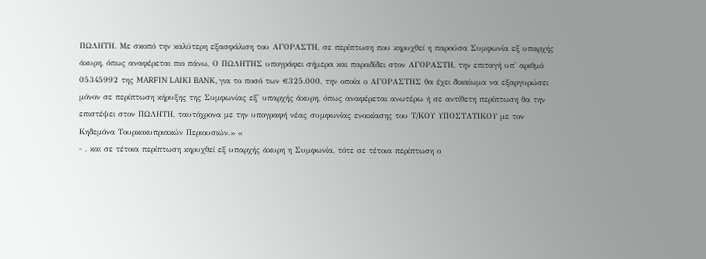ΠΩΛΗΤΗ. Με σκοπό την καλύτερη εξασφάλιση του ΑΓΟΡΑΣΤΗ, σε περίπτωση που κηρυχθεί η παρούσα Συμφωνία εξ υπαρχής άκυρη, όπως αναφέρεται πιο πάνω, Ο ΠΩΛΗΤΗΣ υπογράφει σήμερα και παραδίδει στον ΑΓΟΡΑΣΤΗ, την επιταγή υπ' αριθμό 05345992 της MARFIN LAIKI BANK, για το ποσό των €325.000, την οποία ο ΑΓΟΡΑΣΤΗΣ θα έχει δικαίωμα να εξαργυρώσει μόνον σε περίπτωση κήρυξης της Συμφωνίας εξ' υπαρχής άκυρη, όπως αναφέρεται ανωτέρω ή σε αντίθετη περίπτωση θα την επιστέψει στον ΠΩΛΗΤΗ, ταυτόχρονα με την υπογραφή νέας συμφωνίας ενοικίασης του Τ/ΚΟΥ ΥΠΟΣΤΑΤΙΚΟΥ με τον Κηδεμόνα Τουρκοκυπριακών Περιουσιών.» «
- . και σε τέτοια περίπτωση κηρυχθεί εξ υπαρχής άκυρη η Συμφωνία, τότε σε τέτοια περίπτωση ο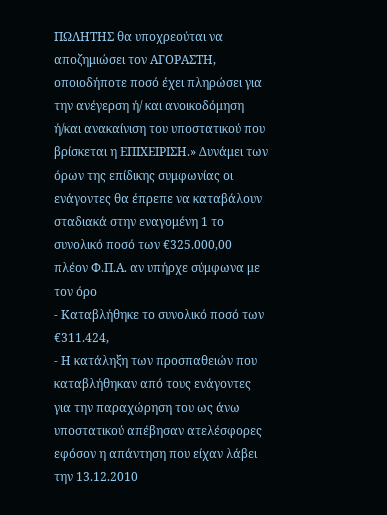ΠΩΛΗΤΗΣ θα υποχρεούται να αποζημιώσει τον ΑΓΟΡΑΣΤΗ, οποιοδήποτε ποσό έχει πληρώσει για την ανέγερση ή/ και ανοικοδόμηση ή/και ανακαίνιση του υποστατικού που βρίσκεται η ΕΠΙΧΕΙΡΙΣΗ.» Δυνάμει των όρων της επίδικης συμφωνίας οι ενάγοντες θα έπρεπε να καταβάλουν σταδιακά στην εναγομένη 1 το συνολικό ποσό των €325.000,00 πλέον Φ.Π.Α. αν υπήρχε σύμφωνα με τον όρο
- Καταβλήθηκε το συνολικό ποσό των €311.424,
- Η κατάληξη των προσπαθειών που καταβλήθηκαν από τους ενάγοντες για την παραχώρηση του ως άνω υποστατικού απέβησαν ατελέσφορες εφόσον η απάντηση που είχαν λάβει την 13.12.2010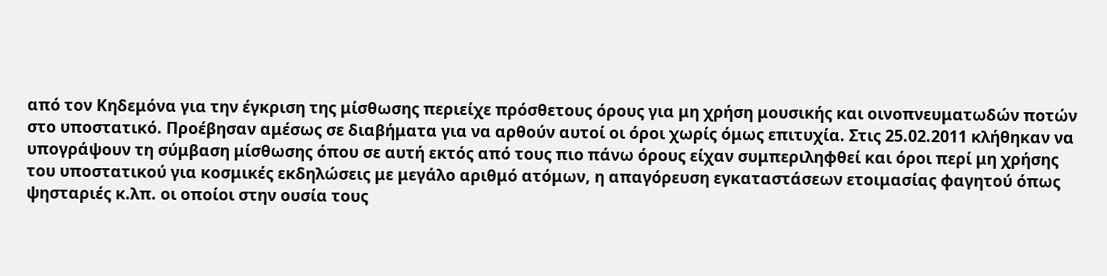από τον Κηδεμόνα για την έγκριση της μίσθωσης περιείχε πρόσθετους όρους για μη χρήση μουσικής και οινοπνευματωδών ποτών στο υποστατικό. Προέβησαν αμέσως σε διαβήματα για να αρθούν αυτοί οι όροι χωρίς όμως επιτυχία. Στις 25.02.2011 κλήθηκαν να υπογράψουν τη σύμβαση μίσθωσης όπου σε αυτή εκτός από τους πιο πάνω όρους είχαν συμπεριληφθεί και όροι περί μη χρήσης του υποστατικού για κοσμικές εκδηλώσεις με μεγάλο αριθμό ατόμων, η απαγόρευση εγκαταστάσεων ετοιμασίας φαγητού όπως ψησταριές κ.λπ. οι οποίοι στην ουσία τους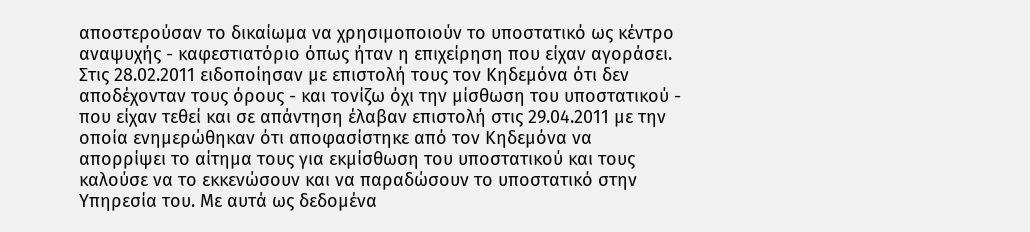αποστερούσαν το δικαίωμα να χρησιμοποιούν το υποστατικό ως κέντρο αναψυχής - καφεστιατόριο όπως ήταν η επιχείρηση που είχαν αγοράσει. Στις 28.02.2011 ειδοποίησαν με επιστολή τους τον Κηδεμόνα ότι δεν αποδέχονταν τους όρους - και τονίζω όχι την μίσθωση του υποστατικού - που είχαν τεθεί και σε απάντηση έλαβαν επιστολή στις 29.04.2011 με την οποία ενημερώθηκαν ότι αποφασίστηκε από τον Κηδεμόνα να απορρίψει το αίτημα τους για εκμίσθωση του υποστατικού και τους καλούσε να το εκκενώσουν και να παραδώσουν το υποστατικό στην Υπηρεσία του. Με αυτά ως δεδομένα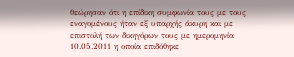θεώρησαν ότι η επίδικη συμφωνία τους με τους εναγομένους ήταν εξ υπαρχής άκυρη και με επιστολή των δικηγόρων τους με ημερομηνία 10.05.2011 η οποία επιδόθηκε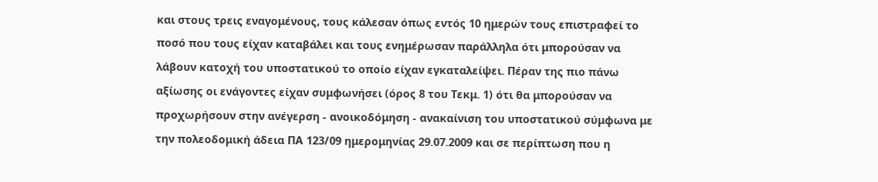και στους τρεις εναγομένους, τους κάλεσαν όπως εντός 10 ημερών τους επιστραφεί το ποσό που τους είχαν καταβάλει και τους ενημέρωσαν παράλληλα ότι μπορούσαν να λάβουν κατοχή του υποστατικού το οποίο είχαν εγκαταλείψει. Πέραν της πιο πάνω αξίωσης οι ενάγοντες είχαν συμφωνήσει (όρος 8 του Τεκμ. 1) ότι θα μπορούσαν να προχωρήσουν στην ανέγερση - ανοικοδόμηση - ανακαίνιση του υποστατικού σύμφωνα με την πολεοδομική άδεια ΠΑ 123/09 ημερομηνίας 29.07.2009 και σε περίπτωση που η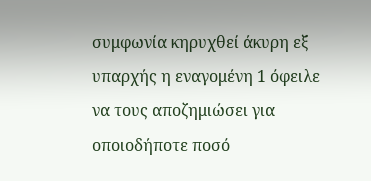συμφωνία κηρυχθεί άκυρη εξ υπαρχής η εναγομένη 1 όφειλε να τους αποζημιώσει για οποιοδήποτε ποσό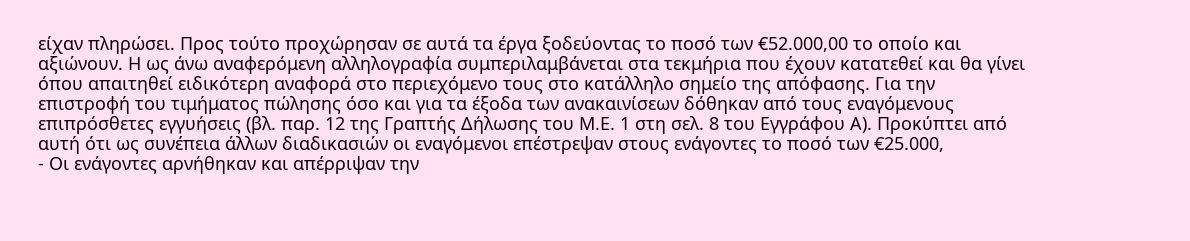είχαν πληρώσει. Προς τούτο προχώρησαν σε αυτά τα έργα ξοδεύοντας το ποσό των €52.000,00 το οποίο και αξιώνουν. Η ως άνω αναφερόμενη αλληλογραφία συμπεριλαμβάνεται στα τεκμήρια που έχουν κατατεθεί και θα γίνει όπου απαιτηθεί ειδικότερη αναφορά στο περιεχόμενο τους στο κατάλληλο σημείο της απόφασης. Για την επιστροφή του τιμήματος πώλησης όσο και για τα έξοδα των ανακαινίσεων δόθηκαν από τους εναγόμενους επιπρόσθετες εγγυήσεις (βλ. παρ. 12 της Γραπτής Δήλωσης του Μ.Ε. 1 στη σελ. 8 του Εγγράφου Α). Προκύπτει από αυτή ότι ως συνέπεια άλλων διαδικασιών οι εναγόμενοι επέστρεψαν στους ενάγοντες το ποσό των €25.000,
- Οι ενάγοντες αρνήθηκαν και απέρριψαν την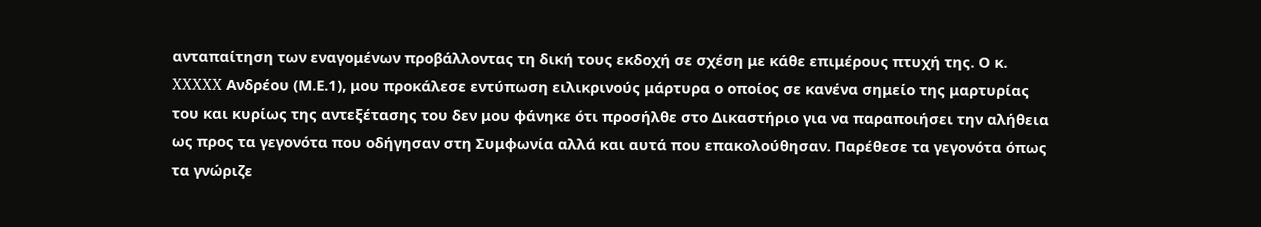ανταπαίτηση των εναγομένων προβάλλοντας τη δική τους εκδοχή σε σχέση με κάθε επιμέρους πτυχή της. Ο κ. XXXXX Ανδρέου (Μ.Ε.1), μου προκάλεσε εντύπωση ειλικρινούς μάρτυρα ο οποίος σε κανένα σημείο της μαρτυρίας του και κυρίως της αντεξέτασης του δεν μου φάνηκε ότι προσήλθε στο Δικαστήριο για να παραποιήσει την αλήθεια ως προς τα γεγονότα που οδήγησαν στη Συμφωνία αλλά και αυτά που επακολούθησαν. Παρέθεσε τα γεγονότα όπως τα γνώριζε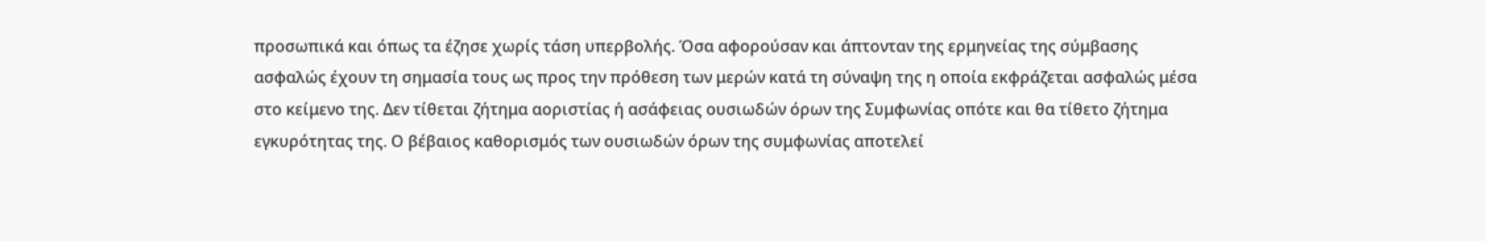προσωπικά και όπως τα έζησε χωρίς τάση υπερβολής. Όσα αφορούσαν και άπτονταν της ερμηνείας της σύμβασης ασφαλώς έχουν τη σημασία τους ως προς την πρόθεση των μερών κατά τη σύναψη της η οποία εκφράζεται ασφαλώς μέσα στο κείμενο της. Δεν τίθεται ζήτημα αοριστίας ή ασάφειας ουσιωδών όρων της Συμφωνίας οπότε και θα τίθετο ζήτημα εγκυρότητας της. Ο βέβαιος καθορισμός των ουσιωδών όρων της συμφωνίας αποτελεί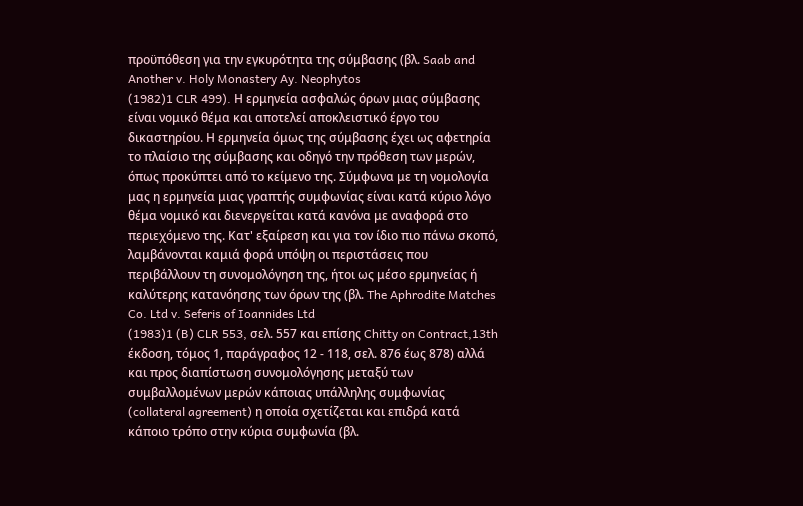προϋπόθεση για την εγκυρότητα της σύμβασης (βλ. Saab and Another v. Holy Monastery Ay. Neophytos
(1982)1 CLR 499). Η ερμηνεία ασφαλώς όρων μιας σύμβασης είναι νομικό θέμα και αποτελεί αποκλειστικό έργο του δικαστηρίου. Η ερμηνεία όμως της σύμβασης έχει ως αφετηρία το πλαίσιο της σύμβασης και οδηγό την πρόθεση των μερών, όπως προκύπτει από το κείμενο της. Σύμφωνα με τη νομολογία μας η ερμηνεία μιας γραπτής συμφωνίας είναι κατά κύριο λόγο θέμα νομικό και διενεργείται κατά κανόνα με αναφορά στο περιεχόμενο της. Κατ' εξαίρεση και για τον ίδιο πιο πάνω σκοπό, λαμβάνονται καμιά φορά υπόψη οι περιστάσεις που περιβάλλουν τη συνομολόγηση της, ήτοι ως μέσο ερμηνείας ή καλύτερης κατανόησης των όρων της (βλ. The Aphrodite Matches Co. Ltd v. Seferis of Ioannides Ltd
(1983)1 (B) CLR 553, σελ. 557 και επίσης Chitty on Contract,13th έκδοση, τόμος 1, παράγραφος 12 - 118, σελ. 876 έως 878) αλλά και προς διαπίστωση συνομολόγησης μεταξύ των συμβαλλομένων μερών κάποιας υπάλληλης συμφωνίας (collateral agreement) η οποία σχετίζεται και επιδρά κατά κάποιο τρόπο στην κύρια συμφωνία (βλ.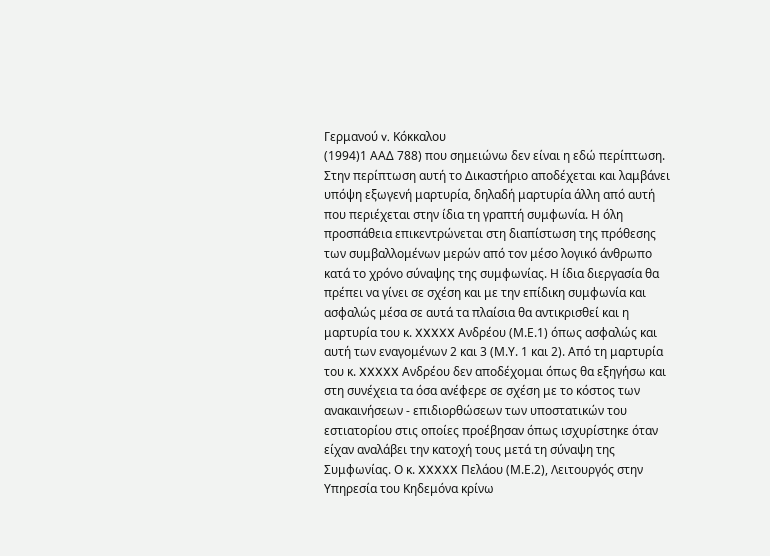Γερμανού v. Κόκκαλου
(1994)1 ΑΑΔ 788) που σημειώνω δεν είναι η εδώ περίπτωση. Στην περίπτωση αυτή το Δικαστήριο αποδέχεται και λαμβάνει υπόψη εξωγενή μαρτυρία, δηλαδή μαρτυρία άλλη από αυτή που περιέχεται στην ίδια τη γραπτή συμφωνία. Η όλη προσπάθεια επικεντρώνεται στη διαπίστωση της πρόθεσης των συμβαλλομένων μερών από τον μέσο λογικό άνθρωπο κατά το χρόνο σύναψης της συμφωνίας. Η ίδια διεργασία θα πρέπει να γίνει σε σχέση και με την επίδικη συμφωνία και ασφαλώς μέσα σε αυτά τα πλαίσια θα αντικρισθεί και η μαρτυρία του κ. XXXXX Ανδρέου (Μ.Ε.1) όπως ασφαλώς και αυτή των εναγομένων 2 και 3 (Μ.Υ. 1 και 2). Από τη μαρτυρία του κ. XXXXX Ανδρέου δεν αποδέχομαι όπως θα εξηγήσω και στη συνέχεια τα όσα ανέφερε σε σχέση με το κόστος των ανακαινήσεων - επιδιορθώσεων των υποστατικών του εστιατορίου στις οποίες προέβησαν όπως ισχυρίστηκε όταν είχαν αναλάβει την κατοχή τους μετά τη σύναψη της Συμφωνίας. Ο κ. XXXXX Πελάου (Μ.Ε.2), Λειτουργός στην Υπηρεσία του Κηδεμόνα κρίνω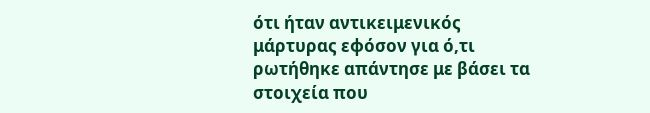ότι ήταν αντικειμενικός μάρτυρας εφόσον για ό,τι ρωτήθηκε απάντησε με βάσει τα στοιχεία που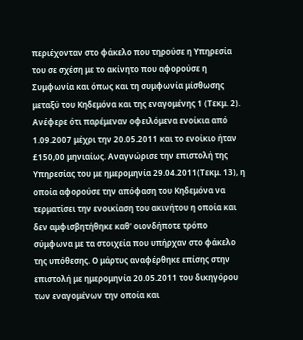περιέχονταν στο φάκελο που τηρούσε η Υπηρεσία του σε σχέση με το ακίνητο που αφορούσε η Συμφωνία και όπως και τη συμφωνία μίσθωσης μεταξύ του Κηδεμόνα και της εναγομένης 1 (Τεκμ. 2). Ανέφερε ότι παρέμεναν οφειλόμενα ενοίκια από 1.09.2007 μέχρι την 20.05.2011 και το ενοίκιο ήταν £150,00 μηνιαίως. Αναγνώρισε την επιστολή της Υπηρεσίας του με ημερομηνία 29.04.2011(Τεκμ. 13), η οποία αφορούσε την απόφαση του Κηδεμόνα να τερματίσει την ενοικίαση του ακινήτου η οποία και δεν αμφισβητήθηκε καθ' οιονδήποτε τρόπο σύμφωνα με τα στοιχεία που υπήρχαν στο φάκελο της υπόθεσης. Ο μάρτυς αναφέρθηκε επίσης στην επιστολή με ημερομηνία 20.05.2011 του δικηγόρου των εναγομένων την οποία και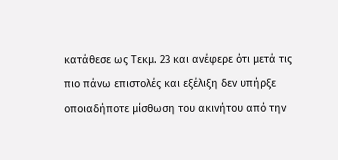κατάθεσε ως Τεκμ. 23 και ανέφερε ότι μετά τις πιο πάνω επιστολές και εξέλιξη δεν υπήρξε οποιαδήποτε μίσθωση του ακινήτου από την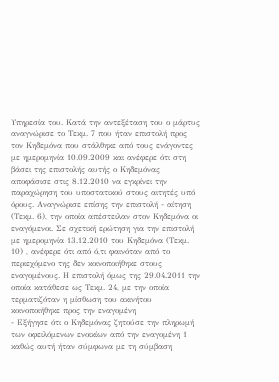Υπηρεσία του. Κατά την αντεξέταση του ο μάρτυς αναγνώρισε το Τεκμ. 7 που ήταν επιστολή προς τον Κηδεμόνα που στάλθηκε από τους ενάγοντες με ημερομηνία 10.09.2009 και ανέφερε ότι στη βάσει της επιστολής αυτής ο Κηδεμόνας αποφάσισε στις 8.12.2010 να εγκρίνει την παραχώρηση του υποστατικού στους αιτητές υπό όρους. Αναγνώρισε επίσης την επιστολή - αίτηση (Τεκμ. 6), την οποία απέστειλαν στον Κηδεμόνα οι εναγόμενοι. Σε σχετική ερώτηση για την επιστολή με ημερομηνία 13.12.2010 του Κηδεμόνα (Τεκμ. 10) , ανέφερε ότι από ό,τι φαινόταν από το περιεχόμενο της δεν κοινοποιήθηκε στους εναγομένους. Η επιστολή όμως της 29.04.2011 την οποία κατάθεσε ως Τεκμ. 24, με την οποία τερματιζόταν η μίσθωση του ακινήτου κοινοποιήθηκε προς την εναγομένη
- Εξήγησε ότι ο Κηδεμόνας ζητούσε την πληρωμή των οφειλόμενων ενοικίων από την εναγομένη 1 καθώς αυτή ήταν σύμφωνα με τη σύμβαση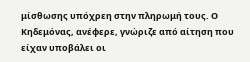μίσθωσης υπόχρεη στην πληρωμή τους. Ο Κηδεμόνας, ανέφερε, γνώριζε από αίτηση που είχαν υποβάλει οι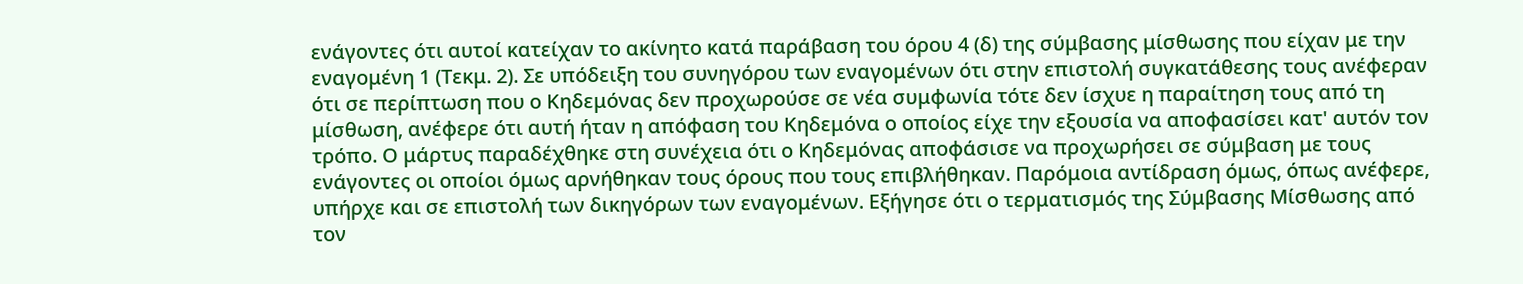ενάγοντες ότι αυτοί κατείχαν το ακίνητο κατά παράβαση του όρου 4 (δ) της σύμβασης μίσθωσης που είχαν με την εναγομένη 1 (Τεκμ. 2). Σε υπόδειξη του συνηγόρου των εναγομένων ότι στην επιστολή συγκατάθεσης τους ανέφεραν ότι σε περίπτωση που ο Κηδεμόνας δεν προχωρούσε σε νέα συμφωνία τότε δεν ίσχυε η παραίτηση τους από τη μίσθωση, ανέφερε ότι αυτή ήταν η απόφαση του Κηδεμόνα ο οποίος είχε την εξουσία να αποφασίσει κατ' αυτόν τον τρόπο. Ο μάρτυς παραδέχθηκε στη συνέχεια ότι ο Κηδεμόνας αποφάσισε να προχωρήσει σε σύμβαση με τους ενάγοντες οι οποίοι όμως αρνήθηκαν τους όρους που τους επιβλήθηκαν. Παρόμοια αντίδραση όμως, όπως ανέφερε, υπήρχε και σε επιστολή των δικηγόρων των εναγομένων. Εξήγησε ότι ο τερματισμός της Σύμβασης Μίσθωσης από τον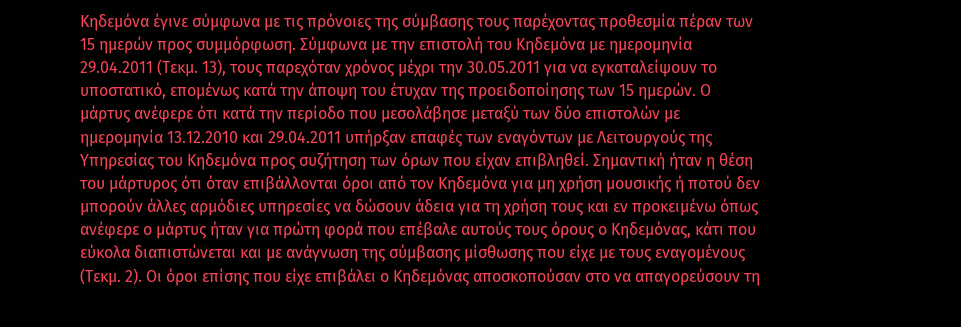Κηδεμόνα έγινε σύμφωνα με τις πρόνοιες της σύμβασης τους παρέχοντας προθεσμία πέραν των 15 ημερών προς συμμόρφωση. Σύμφωνα με την επιστολή του Κηδεμόνα με ημερομηνία 29.04.2011 (Τεκμ. 13), τους παρεχόταν χρόνος μέχρι την 30.05.2011 για να εγκαταλείψουν το υποστατικό, επομένως κατά την άποψη του έτυχαν της προειδοποίησης των 15 ημερών. Ο μάρτυς ανέφερε ότι κατά την περίοδο που μεσολάβησε μεταξύ των δύο επιστολών με ημερομηνία 13.12.2010 και 29.04.2011 υπήρξαν επαφές των εναγόντων με Λειτουργούς της Υπηρεσίας του Κηδεμόνα προς συζήτηση των όρων που είχαν επιβληθεί. Σημαντική ήταν η θέση του μάρτυρος ότι όταν επιβάλλονται όροι από τον Κηδεμόνα για μη χρήση μουσικής ή ποτού δεν μπορούν άλλες αρμόδιες υπηρεσίες να δώσουν άδεια για τη χρήση τους και εν προκειμένω όπως ανέφερε ο μάρτυς ήταν για πρώτη φορά που επέβαλε αυτούς τους όρους ο Κηδεμόνας, κάτι που εύκολα διαπιστώνεται και με ανάγνωση της σύμβασης μίσθωσης που είχε με τους εναγομένους (Τεκμ. 2). Οι όροι επίσης που είχε επιβάλει ο Κηδεμόνας αποσκοπούσαν στο να απαγορεύσουν τη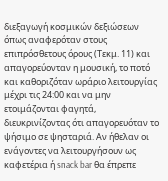διεξαγωγή κοσμικών δεξιώσεων όπως αναφερόταν στους επιπρόσθετους όρους (Τεκμ. 11) και απαγορεύονταν η μουσική, το ποτό και καθοριζόταν ωράριο λειτουργίας μέχρι τις 24:00 και να μην ετοιμάζονται φαγητά, διευκρινίζοντας ότι απαγορευόταν το ψήσιμο σε ψησταριά. Αν ήθελαν οι ενάγοντες να λειτουργήσουν ως καφετέρια ή snack bar θα έπρεπε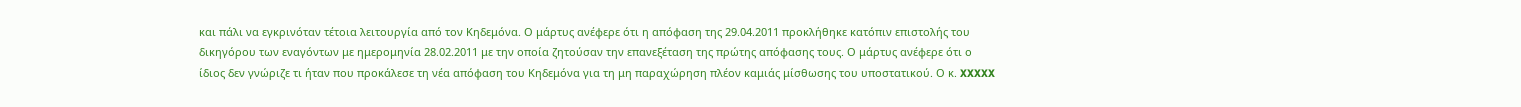και πάλι να εγκρινόταν τέτοια λειτουργία από τον Κηδεμόνα. Ο μάρτυς ανέφερε ότι η απόφαση της 29.04.2011 προκλήθηκε κατόπιν επιστολής του δικηγόρου των εναγόντων με ημερομηνία 28.02.2011 με την οποία ζητούσαν την επανεξέταση της πρώτης απόφασης τους. Ο μάρτυς ανέφερε ότι ο ίδιος δεν γνώριζε τι ήταν που προκάλεσε τη νέα απόφαση του Κηδεμόνα για τη μη παραχώρηση πλέον καμιάς μίσθωσης του υποστατικού. Ο κ. XXXXX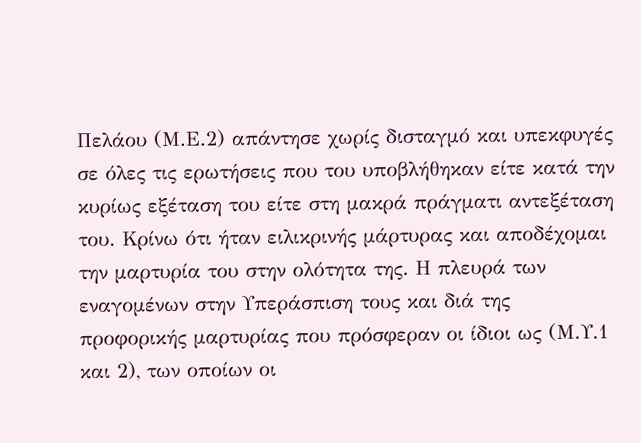Πελάου (Μ.Ε.2) απάντησε χωρίς δισταγμό και υπεκφυγές σε όλες τις ερωτήσεις που του υποβλήθηκαν είτε κατά την κυρίως εξέταση του είτε στη μακρά πράγματι αντεξέταση του. Κρίνω ότι ήταν ειλικρινής μάρτυρας και αποδέχομαι την μαρτυρία του στην ολότητα της. Η πλευρά των εναγομένων στην Υπεράσπιση τους και διά της προφορικής μαρτυρίας που πρόσφεραν οι ίδιοι ως (Μ.Υ.1 και 2), των οποίων οι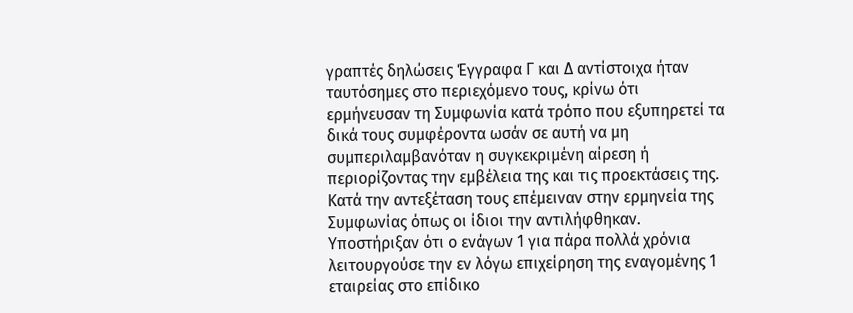γραπτές δηλώσεις Έγγραφα Γ και Δ αντίστοιχα ήταν ταυτόσημες στο περιεχόμενο τους, κρίνω ότι ερμήνευσαν τη Συμφωνία κατά τρόπο που εξυπηρετεί τα δικά τους συμφέροντα ωσάν σε αυτή να μη συμπεριλαμβανόταν η συγκεκριμένη αίρεση ή περιορίζοντας την εμβέλεια της και τις προεκτάσεις της. Κατά την αντεξέταση τους επέμειναν στην ερμηνεία της Συμφωνίας όπως οι ίδιοι την αντιλήφθηκαν. Υποστήριξαν ότι ο ενάγων 1 για πάρα πολλά χρόνια λειτουργούσε την εν λόγω επιχείρηση της εναγομένης 1 εταιρείας στο επίδικο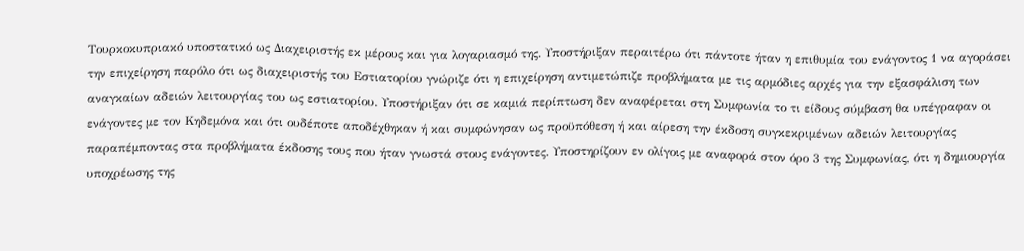Τουρκοκυπριακό υποστατικό ως Διαχειριστής εκ μέρους και για λογαριασμό της. Υποστήριξαν περαιτέρω ότι πάντοτε ήταν η επιθυμία του ενάγοντος 1 να αγοράσει την επιχείρηση παρόλο ότι ως διαχειριστής του Εστιατορίου γνώριζε ότι η επιχείρηση αντιμετώπιζε προβλήματα με τις αρμόδιες αρχές για την εξασφάλιση των αναγκαίων αδειών λειτουργίας του ως εστιατορίου. Υποστήριξαν ότι σε καμιά περίπτωση δεν αναφέρεται στη Συμφωνία το τι είδους σύμβαση θα υπέγραφαν οι ενάγοντες με τον Κηδεμόνα και ότι ουδέποτε αποδέχθηκαν ή και συμφώνησαν ως προϋπόθεση ή και αίρεση την έκδοση συγκεκριμένων αδειών λειτουργίας παραπέμποντας στα προβλήματα έκδοσης τους που ήταν γνωστά στους ενάγοντες. Υποστηρίζουν εν ολίγοις με αναφορά στον όρο 3 της Συμφωνίας, ότι η δημιουργία υποχρέωσης της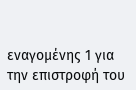εναγομένης 1 για την επιστροφή του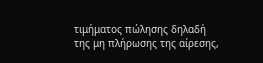τιμήματος πώλησης δηλαδή της μη πλήρωσης της αίρεσης,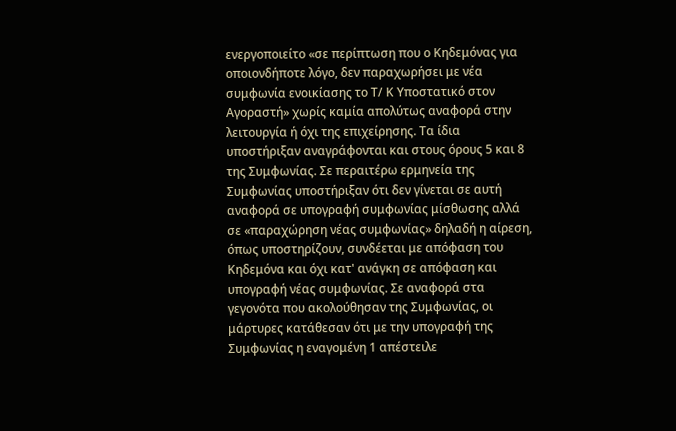ενεργοποιείτο «σε περίπτωση που ο Κηδεμόνας για οποιονδήποτε λόγο, δεν παραχωρήσει με νέα συμφωνία ενοικίασης το Τ/ Κ Υποστατικό στον Αγοραστή» χωρίς καμία απολύτως αναφορά στην λειτουργία ή όχι της επιχείρησης. Τα ίδια υποστήριξαν αναγράφονται και στους όρους 5 και 8 της Συμφωνίας. Σε περαιτέρω ερμηνεία της Συμφωνίας υποστήριξαν ότι δεν γίνεται σε αυτή αναφορά σε υπογραφή συμφωνίας μίσθωσης αλλά σε «παραχώρηση νέας συμφωνίας» δηλαδή η αίρεση, όπως υποστηρίζουν, συνδέεται με απόφαση του Κηδεμόνα και όχι κατ' ανάγκη σε απόφαση και υπογραφή νέας συμφωνίας. Σε αναφορά στα γεγονότα που ακολούθησαν της Συμφωνίας, οι μάρτυρες κατάθεσαν ότι με την υπογραφή της Συμφωνίας η εναγομένη 1 απέστειλε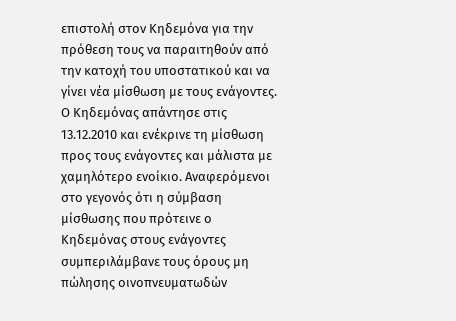επιστολή στον Κηδεμόνα για την πρόθεση τους να παραιτηθούν από την κατοχή του υποστατικού και να γίνει νέα μίσθωση με τους ενάγοντες. Ο Κηδεμόνας απάντησε στις 13.12.2010 και ενέκρινε τη μίσθωση προς τους ενάγοντες και μάλιστα με χαμηλότερο ενοίκιο. Αναφερόμενοι στο γεγονός ότι η σύμβαση μίσθωσης που πρότεινε ο Κηδεμόνας στους ενάγοντες συμπεριλάμβανε τους όρους μη πώλησης οινοπνευματωδών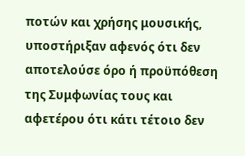ποτών και χρήσης μουσικής, υποστήριξαν αφενός ότι δεν αποτελούσε όρο ή προϋπόθεση της Συμφωνίας τους και αφετέρου ότι κάτι τέτοιο δεν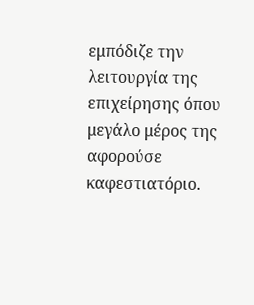εμπόδιζε την λειτουργία της επιχείρησης όπου μεγάλο μέρος της αφορούσε καφεστιατόριο.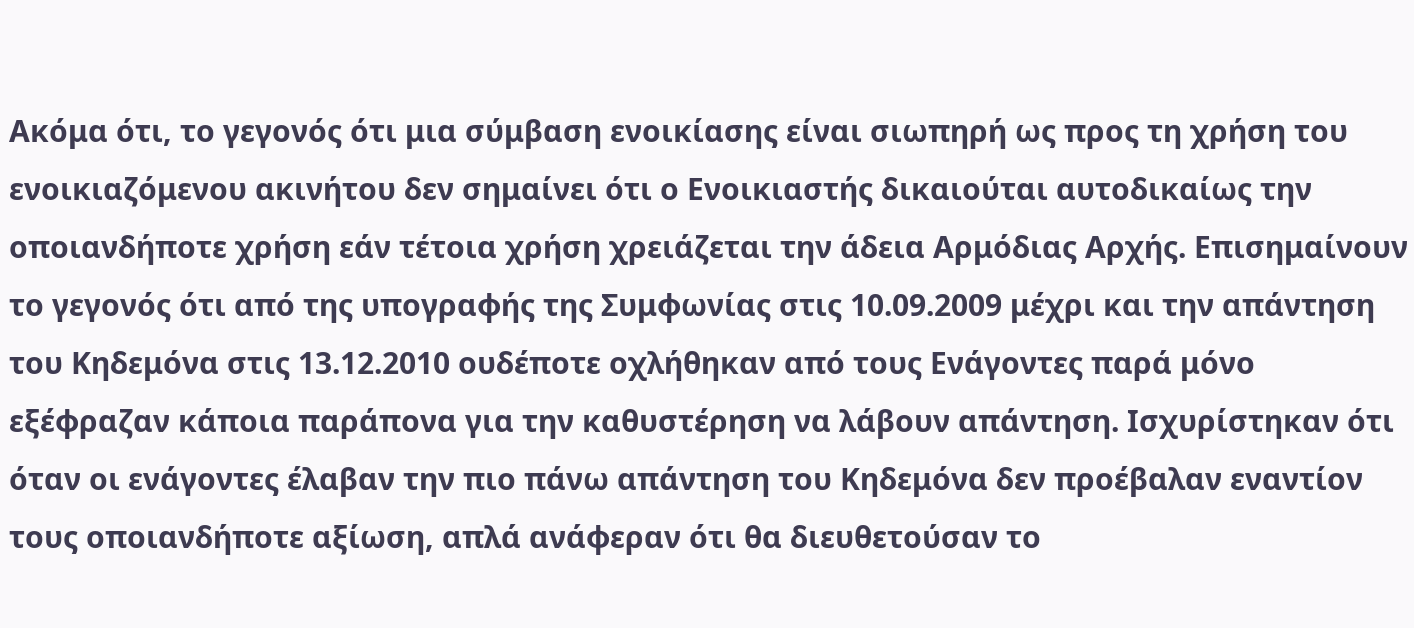Ακόμα ότι, το γεγονός ότι μια σύμβαση ενοικίασης είναι σιωπηρή ως προς τη χρήση του ενοικιαζόμενου ακινήτου δεν σημαίνει ότι ο Ενοικιαστής δικαιούται αυτοδικαίως την οποιανδήποτε χρήση εάν τέτοια χρήση χρειάζεται την άδεια Αρμόδιας Αρχής. Επισημαίνουν το γεγονός ότι από της υπογραφής της Συμφωνίας στις 10.09.2009 μέχρι και την απάντηση του Κηδεμόνα στις 13.12.2010 ουδέποτε οχλήθηκαν από τους Ενάγοντες παρά μόνο εξέφραζαν κάποια παράπονα για την καθυστέρηση να λάβουν απάντηση. Ισχυρίστηκαν ότι όταν οι ενάγοντες έλαβαν την πιο πάνω απάντηση του Κηδεμόνα δεν προέβαλαν εναντίον τους οποιανδήποτε αξίωση, απλά ανάφεραν ότι θα διευθετούσαν το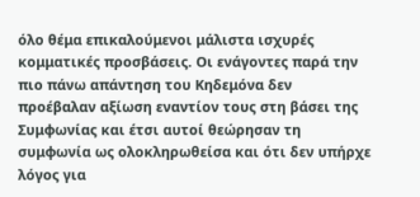όλο θέμα επικαλούμενοι μάλιστα ισχυρές κομματικές προσβάσεις. Οι ενάγοντες παρά την πιο πάνω απάντηση του Κηδεμόνα δεν προέβαλαν αξίωση εναντίον τους στη βάσει της Συμφωνίας και έτσι αυτοί θεώρησαν τη συμφωνία ως ολοκληρωθείσα και ότι δεν υπήρχε λόγος για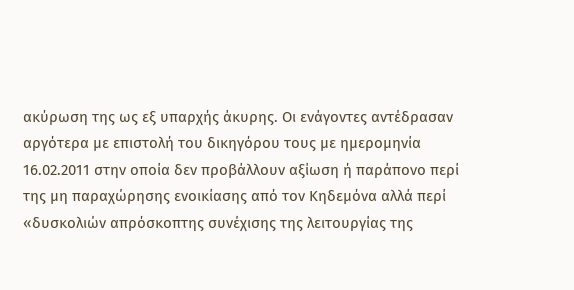ακύρωση της ως εξ υπαρχής άκυρης. Οι ενάγοντες αντέδρασαν αργότερα με επιστολή του δικηγόρου τους με ημερομηνία 16.02.2011 στην οποία δεν προβάλλουν αξίωση ή παράπονο περί της μη παραχώρησης ενοικίασης από τον Κηδεμόνα αλλά περί «δυσκολιών απρόσκοπτης συνέχισης της λειτουργίας της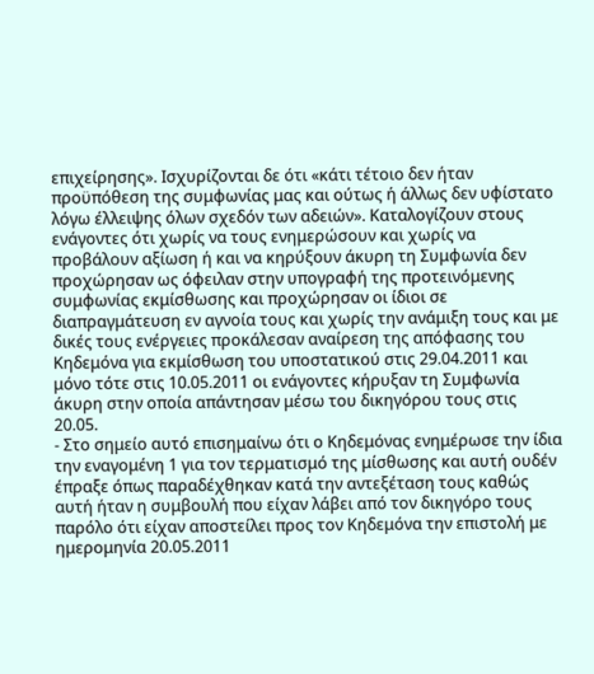επιχείρησης». Ισχυρίζονται δε ότι «κάτι τέτοιο δεν ήταν προϋπόθεση της συμφωνίας μας και ούτως ή άλλως δεν υφίστατο λόγω έλλειψης όλων σχεδόν των αδειών». Καταλογίζουν στους ενάγοντες ότι χωρίς να τους ενημερώσουν και χωρίς να προβάλουν αξίωση ή και να κηρύξουν άκυρη τη Συμφωνία δεν προχώρησαν ως όφειλαν στην υπογραφή της προτεινόμενης συμφωνίας εκμίσθωσης και προχώρησαν οι ίδιοι σε διαπραγμάτευση εν αγνοία τους και χωρίς την ανάμιξη τους και με δικές τους ενέργειες προκάλεσαν αναίρεση της απόφασης του Κηδεμόνα για εκμίσθωση του υποστατικού στις 29.04.2011 και μόνο τότε στις 10.05.2011 οι ενάγοντες κήρυξαν τη Συμφωνία άκυρη στην οποία απάντησαν μέσω του δικηγόρου τους στις 20.05.
- Στο σημείο αυτό επισημαίνω ότι ο Κηδεμόνας ενημέρωσε την ίδια την εναγομένη 1 για τον τερματισμό της μίσθωσης και αυτή ουδέν έπραξε όπως παραδέχθηκαν κατά την αντεξέταση τους καθώς αυτή ήταν η συμβουλή που είχαν λάβει από τον δικηγόρο τους παρόλο ότι είχαν αποστείλει προς τον Κηδεμόνα την επιστολή με ημερομηνία 20.05.2011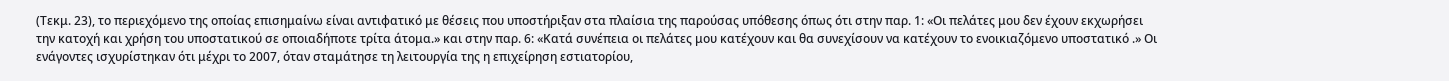(Τεκμ. 23), το περιεχόμενο της οποίας επισημαίνω είναι αντιφατικό με θέσεις που υποστήριξαν στα πλαίσια της παρούσας υπόθεσης όπως ότι στην παρ. 1: «Οι πελάτες μου δεν έχουν εκχωρήσει την κατοχή και χρήση του υποστατικού σε οποιαδήποτε τρίτα άτομα.» και στην παρ. 6: «Κατά συνέπεια οι πελάτες μου κατέχουν και θα συνεχίσουν να κατέχουν το ενοικιαζόμενο υποστατικό .» Οι ενάγοντες ισχυρίστηκαν ότι μέχρι το 2007, όταν σταμάτησε τη λειτουργία της η επιχείρηση εστιατορίου,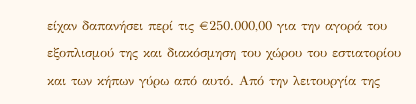είχαν δαπανήσει περί τις €250.000,00 για την αγορά του εξοπλισμού της και διακόσμηση του χώρου του εστιατορίου και των κήπων γύρω από αυτό. Από την λειτουργία της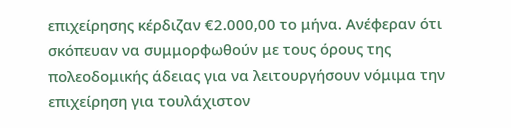επιχείρησης κέρδιζαν €2.000,00 το μήνα. Ανέφεραν ότι σκόπευαν να συμμορφωθούν με τους όρους της πολεοδομικής άδειας για να λειτουργήσουν νόμιμα την επιχείρηση για τουλάχιστον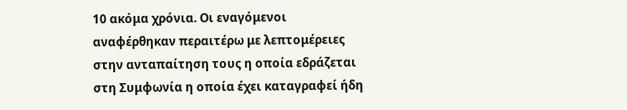10 ακόμα χρόνια. Οι εναγόμενοι αναφέρθηκαν περαιτέρω με λεπτομέρειες στην ανταπαίτηση τους η οποία εδράζεται στη Συμφωνία η οποία έχει καταγραφεί ήδη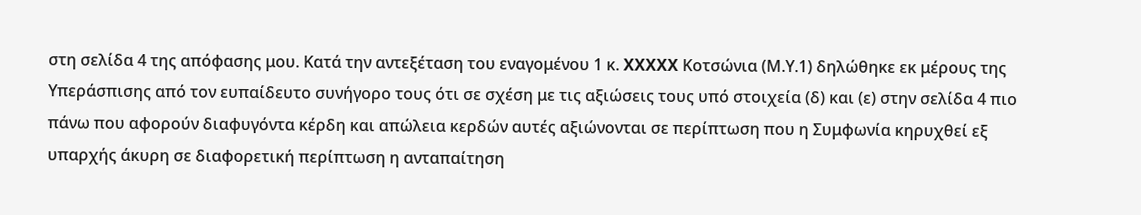στη σελίδα 4 της απόφασης μου. Κατά την αντεξέταση του εναγομένου 1 κ. XXXXX Κοτσώνια (Μ.Υ.1) δηλώθηκε εκ μέρους της Υπεράσπισης από τον ευπαίδευτο συνήγορο τους ότι σε σχέση με τις αξιώσεις τους υπό στοιχεία (δ) και (ε) στην σελίδα 4 πιο πάνω που αφορούν διαφυγόντα κέρδη και απώλεια κερδών αυτές αξιώνονται σε περίπτωση που η Συμφωνία κηρυχθεί εξ υπαρχής άκυρη σε διαφορετική περίπτωση η ανταπαίτηση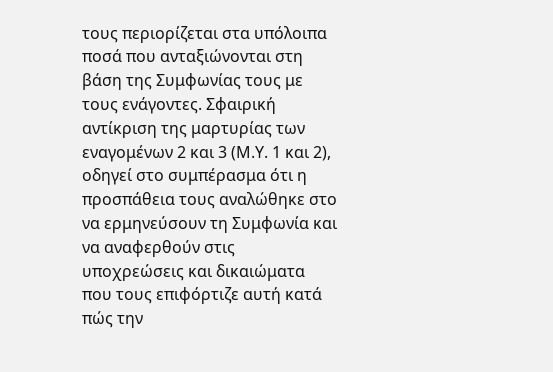τους περιορίζεται στα υπόλοιπα ποσά που ανταξιώνονται στη βάση της Συμφωνίας τους με τους ενάγοντες. Σφαιρική αντίκριση της μαρτυρίας των εναγομένων 2 και 3 (Μ.Υ. 1 και 2), οδηγεί στο συμπέρασμα ότι η προσπάθεια τους αναλώθηκε στο να ερμηνεύσουν τη Συμφωνία και να αναφερθούν στις υποχρεώσεις και δικαιώματα που τους επιφόρτιζε αυτή κατά πώς την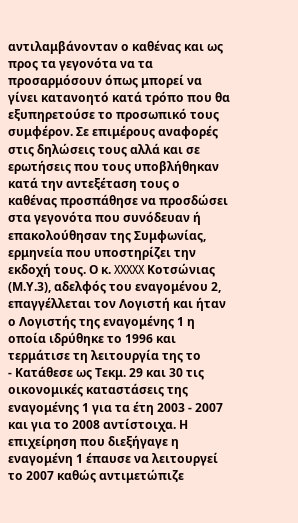αντιλαμβάνονταν ο καθένας και ως προς τα γεγονότα να τα προσαρμόσουν όπως μπορεί να γίνει κατανοητό κατά τρόπο που θα εξυπηρετούσε το προσωπικό τους συμφέρον. Σε επιμέρους αναφορές στις δηλώσεις τους αλλά και σε ερωτήσεις που τους υποβλήθηκαν κατά την αντεξέταση τους ο καθένας προσπάθησε να προσδώσει στα γεγονότα που συνόδευαν ή επακολούθησαν της Συμφωνίας, ερμηνεία που υποστηρίζει την εκδοχή τους. Ο κ. XXXXX Κοτσώνιας (Μ.Υ.3), αδελφός του εναγομένου 2, επαγγέλλεται τον Λογιστή και ήταν ο Λογιστής της εναγομένης 1 η οποία ιδρύθηκε το 1996 και τερμάτισε τη λειτουργία της το
- Κατάθεσε ως Τεκμ. 29 και 30 τις οικονομικές καταστάσεις της εναγομένης 1 για τα έτη 2003 - 2007 και για το 2008 αντίστοιχα. Η επιχείρηση που διεξήγαγε η εναγομένη 1 έπαυσε να λειτουργεί το 2007 καθώς αντιμετώπιζε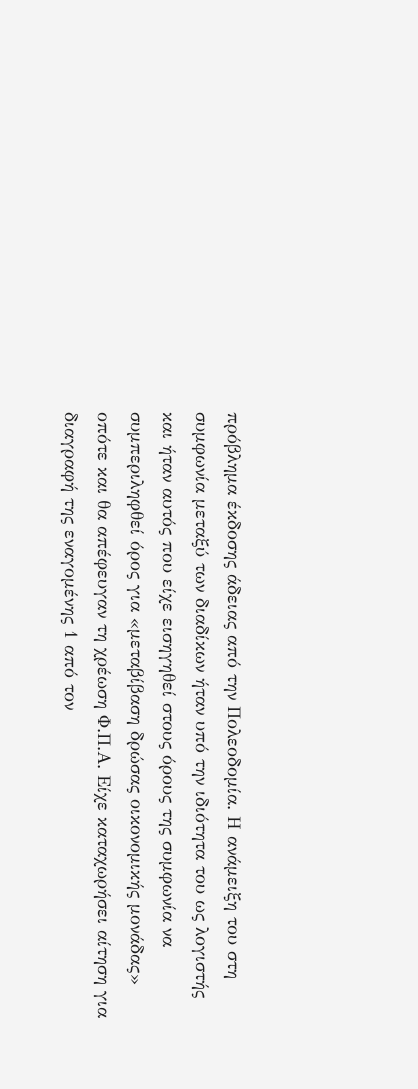πρόβλημα έκδοσης άδειας από την Πολεοδομία. Η ανάμειξη του στη συμφωνία μεταξύ των διαδίκων ήταν υπό την ιδιότητα του ως λογιστής και ήταν αυτός που είχε εισηγηθεί στους όρους της συμφωνία να συμπεριληφθεί όρος για «μεταβίβαση δρώσας οικονομικής μονάδας» οπότε και θα απέφευγαν τη χρέωση Φ.Π.Α. Είχε καταχωρήσει αίτηση για διαγραφή της εναγομένης 1 από τον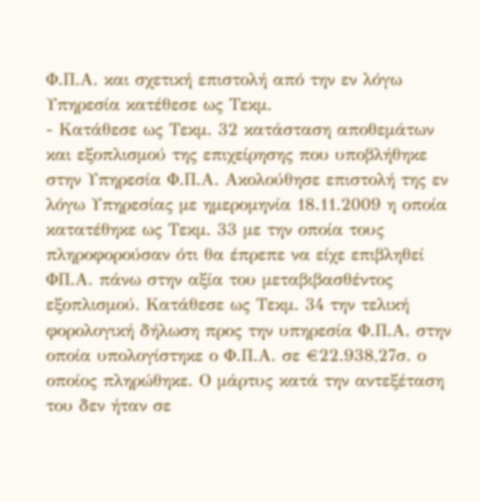Φ.Π.Α. και σχετική επιστολή από την εν λόγω Υπηρεσία κατέθεσε ως Τεκμ.
- Κατάθεσε ως Τεκμ. 32 κατάσταση αποθεμάτων και εξοπλισμού της επιχείρησης που υποβλήθηκε στην Υπηρεσία Φ.Π.Α. Ακολούθησε επιστολή της εν λόγω Υπηρεσίας με ημερομηνία 18.11.2009 η οποία κατατέθηκε ως Τεκμ. 33 με την οποία τους πληροφορούσαν ότι θα έπρεπε να είχε επιβληθεί ΦΠ.Α. πάνω στην αξία του μεταβιβασθέντος εξοπλισμού. Κατάθεσε ως Τεκμ. 34 την τελική φορολογική δήλωση προς την υπηρεσία Φ.Π.Α. στην οποία υπολογίστηκε ο Φ.Π.Α. σε €22.938,27σ. ο οποίος πληρώθηκε. Ο μάρτυς κατά την αντεξέταση του δεν ήταν σε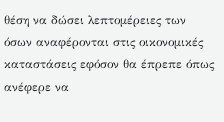θέση να δώσει λεπτομέρειες των όσων αναφέρονται στις οικονομικές καταστάσεις εφόσον θα έπρεπε όπως ανέφερε να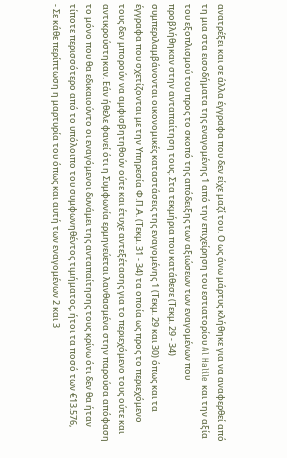ανατρέξει και σε άλλα έγγραφα που δεν είχε μαζί του. Ο ως άνω μάρτυς κλήθηκε για να αναφερθεί από τη μια στα εισοδήματα της εναγομένης 1 από την επιχείρηση του εστιατορίου Al Halile και την αξία του εξοπλισμού του προς το σκοπό της απόδειξης των αξιώσεων των εναγομένων που προβλήθηκαν στην ανταπαίτηση τους. Στα τεκμήρια που κατάθεσε (Τεκμ. 29 - 34) συμπεριλαμβάνονται οικονομικές καταστάσεις της εναγομένης 1 (Τεκμ. 29 και 30) όπως και τα έγγραφα που σχετίζονται με την Υπηρεσία Φ.Π.Α. (Τεκμ. 31 - 34) τα οποία ως προς το περιεχόμενο τους δεν μπορούν να αμφισβητηθούν ούτε και έτυχε αντεξέτασης για το περιεχόμενο τους ούτε και αντικρούστηκαν. Εάν ήθελε φανεί ότι η Συμφωνία ερμηνεύεται λανθασμένα στην παρούσα απόφαση το μόνο που θα εδικαιούντο οι εναγόμενοι δυνάμει της ανταπαίτησης τους κρίνω ότι δεν θα ήταν τίποτε περισσότερο από το υπόλοιπο του συμφωνηθέντος τιμήματος, ήτοι τα ποσό των €13.576,
- Σε κάθε περίπτωση η μαρτυρία του όπως και αυτή των εναγομένων 2 και 3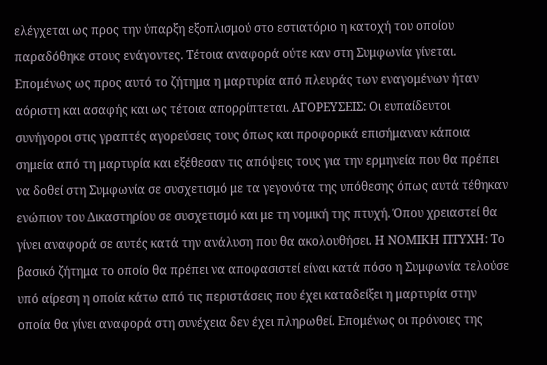ελέγχεται ως προς την ύπαρξη εξοπλισμού στο εστιατόριο η κατοχή του οποίου παραδόθηκε στους ενάγοντες. Τέτοια αναφορά ούτε καν στη Συμφωνία γίνεται. Επομένως ως προς αυτό το ζήτημα η μαρτυρία από πλευράς των εναγομένων ήταν αόριστη και ασαφής και ως τέτοια απορρίπτεται. ΑΓΟΡΕΥΣΕΙΣ: Οι ευπαίδευτοι συνήγοροι στις γραπτές αγορεύσεις τους όπως και προφορικά επισήμαναν κάποια σημεία από τη μαρτυρία και εξέθεσαν τις απόψεις τους για την ερμηνεία που θα πρέπει να δοθεί στη Συμφωνία σε συσχετισμό με τα γεγονότα της υπόθεσης όπως αυτά τέθηκαν ενώπιον του Δικαστηρίου σε συσχετισμό και με τη νομική της πτυχή. Όπου χρειαστεί θα γίνει αναφορά σε αυτές κατά την ανάλυση που θα ακολουθήσει. Η ΝΟΜΙΚΗ ΠΤΥΧΗ: Το βασικό ζήτημα το οποίο θα πρέπει να αποφασιστεί είναι κατά πόσο η Συμφωνία τελούσε υπό αίρεση η οποία κάτω από τις περιστάσεις που έχει καταδείξει η μαρτυρία στην οποία θα γίνει αναφορά στη συνέχεια δεν έχει πληρωθεί. Επομένως οι πρόνοιες της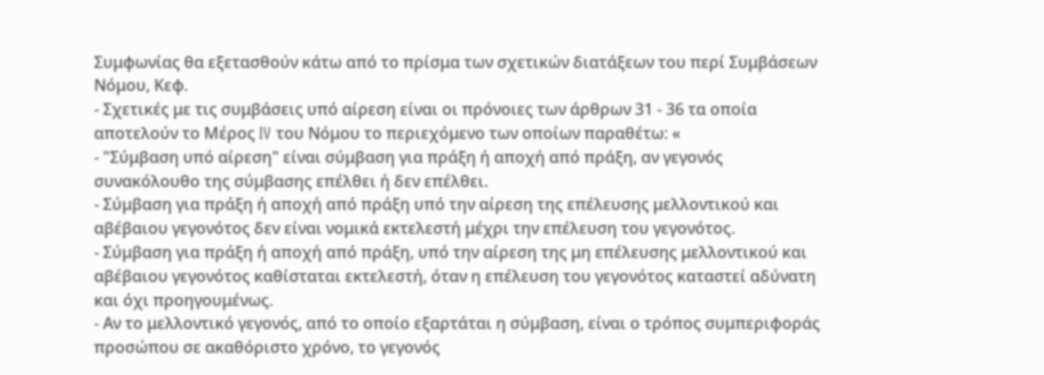Συμφωνίας θα εξετασθούν κάτω από το πρίσμα των σχετικών διατάξεων του περί Συμβάσεων Νόμου, Κεφ.
- Σχετικές με τις συμβάσεις υπό αίρεση είναι οι πρόνοιες των άρθρων 31 - 36 τα οποία αποτελούν το Μέρος IV του Νόμου το περιεχόμενο των οποίων παραθέτω: «
- "Σύμβαση υπό αίρεση" είναι σύμβαση για πράξη ή αποχή από πράξη, αν γεγονός συνακόλουθο της σύμβασης επέλθει ή δεν επέλθει.
- Σύμβαση για πράξη ή αποχή από πράξη υπό την αίρεση της επέλευσης μελλοντικού και αβέβαιου γεγονότος δεν είναι νομικά εκτελεστή μέχρι την επέλευση του γεγονότος.
- Σύμβαση για πράξη ή αποχή από πράξη, υπό την αίρεση της μη επέλευσης μελλοντικού και αβέβαιου γεγονότος καθίσταται εκτελεστή, όταν η επέλευση του γεγονότος καταστεί αδύνατη και όχι προηγουμένως.
- Αν το μελλοντικό γεγονός, από το οποίο εξαρτάται η σύμβαση, είναι ο τρόπος συμπεριφοράς προσώπου σε ακαθόριστο χρόνο, το γεγονός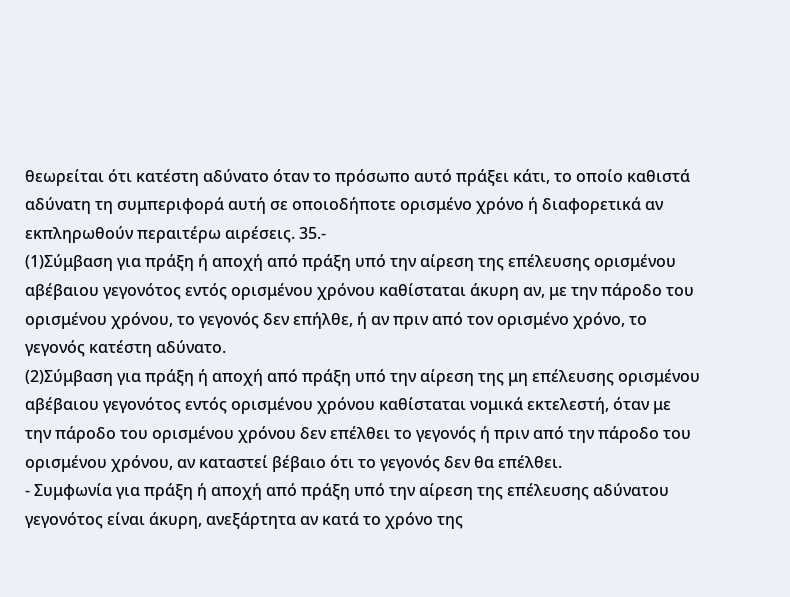θεωρείται ότι κατέστη αδύνατο όταν το πρόσωπο αυτό πράξει κάτι, το οποίο καθιστά αδύνατη τη συμπεριφορά αυτή σε οποιοδήποτε ορισμένο χρόνο ή διαφορετικά αν εκπληρωθούν περαιτέρω αιρέσεις. 35.-
(1)Σύμβαση για πράξη ή αποχή από πράξη υπό την αίρεση της επέλευσης ορισμένου αβέβαιου γεγονότος εντός ορισμένου χρόνου καθίσταται άκυρη αν, με την πάροδο του ορισμένου χρόνου, το γεγονός δεν επήλθε, ή αν πριν από τον ορισμένο χρόνο, το γεγονός κατέστη αδύνατο.
(2)Σύμβαση για πράξη ή αποχή από πράξη υπό την αίρεση της μη επέλευσης ορισμένου αβέβαιου γεγονότος εντός ορισμένου χρόνου καθίσταται νομικά εκτελεστή, όταν με την πάροδο του ορισμένου χρόνου δεν επέλθει το γεγονός ή πριν από την πάροδο του ορισμένου χρόνου, αν καταστεί βέβαιο ότι το γεγονός δεν θα επέλθει.
- Συμφωνία για πράξη ή αποχή από πράξη υπό την αίρεση της επέλευσης αδύνατου γεγονότος είναι άκυρη, ανεξάρτητα αν κατά το χρόνο της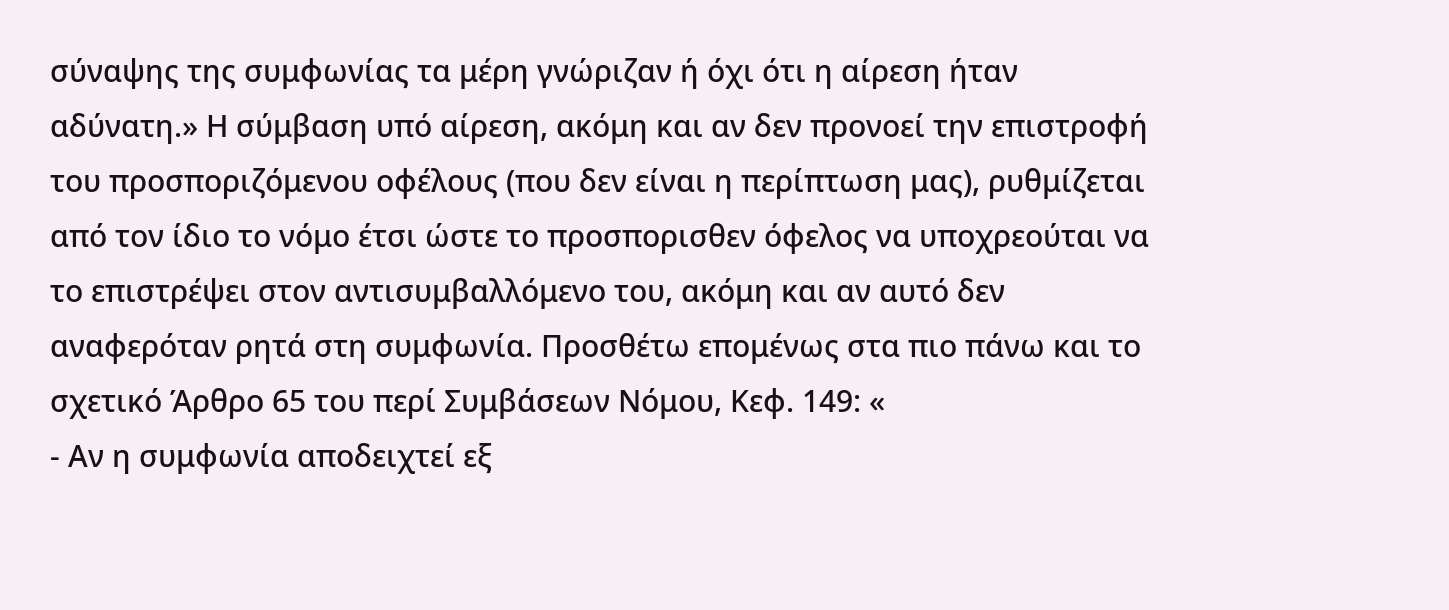σύναψης της συμφωνίας τα μέρη γνώριζαν ή όχι ότι η αίρεση ήταν αδύνατη.» Η σύμβαση υπό αίρεση, ακόμη και αν δεν προνοεί την επιστροφή του προσποριζόμενου οφέλους (που δεν είναι η περίπτωση μας), ρυθμίζεται από τον ίδιο το νόμο έτσι ώστε το προσπορισθεν όφελος να υποχρεούται να το επιστρέψει στον αντισυμβαλλόμενο του, ακόμη και αν αυτό δεν αναφερόταν ρητά στη συμφωνία. Προσθέτω επομένως στα πιο πάνω και το σχετικό Άρθρο 65 του περί Συμβάσεων Νόμου, Κεφ. 149: «
- Αν η συμφωνία αποδειχτεί εξ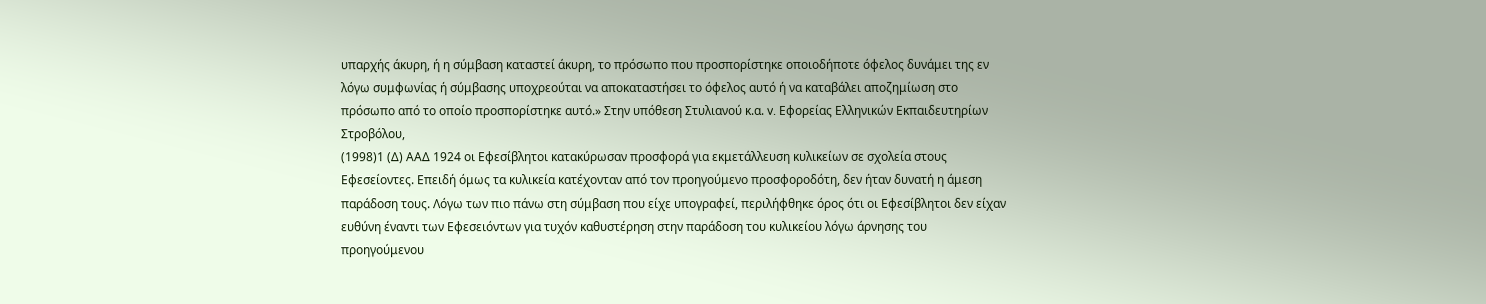υπαρχής άκυρη, ή η σύμβαση καταστεί άκυρη, το πρόσωπο που προσπορίστηκε οποιοδήποτε όφελος δυνάμει της εν λόγω συμφωνίας ή σύμβασης υποχρεούται να αποκαταστήσει το όφελος αυτό ή να καταβάλει αποζημίωση στο πρόσωπο από το οποίο προσπορίστηκε αυτό.» Στην υπόθεση Στυλιανού κ.α. v. Εφορείας Ελληνικών Εκπαιδευτηρίων Στροβόλου,
(1998)1 (Δ) ΑΑΔ 1924 οι Εφεσίβλητοι κατακύρωσαν προσφορά για εκμετάλλευση κυλικείων σε σχολεία στους Εφεσείοντες. Επειδή όμως τα κυλικεία κατέχονταν από τον προηγούμενο προσφοροδότη, δεν ήταν δυνατή η άμεση παράδοση τους. Λόγω των πιο πάνω στη σύμβαση που είχε υπογραφεί, περιλήφθηκε όρος ότι οι Εφεσίβλητοι δεν είχαν ευθύνη έναντι των Εφεσειόντων για τυχόν καθυστέρηση στην παράδοση του κυλικείου λόγω άρνησης του προηγούμενου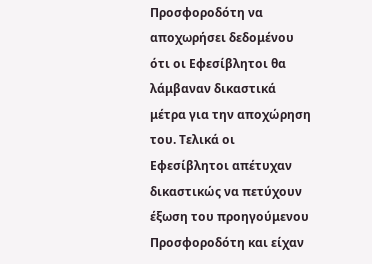Προσφοροδότη να αποχωρήσει δεδομένου ότι οι Εφεσίβλητοι θα λάμβαναν δικαστικά μέτρα για την αποχώρηση του. Τελικά οι Εφεσίβλητοι απέτυχαν δικαστικώς να πετύχουν έξωση του προηγούμενου Προσφοροδότη και είχαν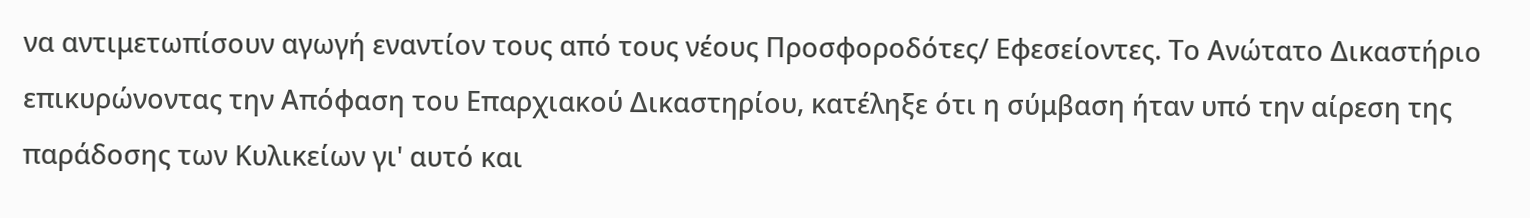να αντιμετωπίσουν αγωγή εναντίον τους από τους νέους Προσφοροδότες/ Εφεσείοντες. Το Ανώτατο Δικαστήριο επικυρώνοντας την Απόφαση του Επαρχιακού Δικαστηρίου, κατέληξε ότι η σύμβαση ήταν υπό την αίρεση της παράδοσης των Κυλικείων γι' αυτό και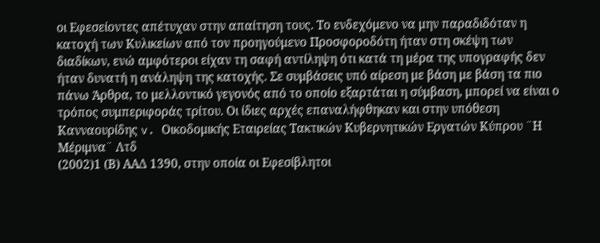οι Εφεσείοντες απέτυχαν στην απαίτηση τους. Το ενδεχόμενο να μην παραδιδόταν η κατοχή των Κυλικείων από τον προηγούμενο Προσφοροδότη ήταν στη σκέψη των διαδίκων, ενώ αμφότεροι είχαν τη σαφή αντίληψη ότι κατά τη μέρα της υπογραφής δεν ήταν δυνατή η ανάληψη της κατοχής. Σε συμβάσεις υπό αίρεση με βάση με βάση τα πιο πάνω Άρθρα, το μελλοντικό γεγονός από το οποίο εξαρτάται η σύμβαση, μπορεί να είναι ο τρόπος συμπεριφοράς τρίτου. Οι ίδιες αρχές επαναλήφθηκαν και στην υπόθεση Κανναουρίδης v. Οικοδομικής Εταιρείας Τακτικών Κυβερνητικών Εργατών Κύπρου ¨Η Μέριμνα¨ Λτδ
(2002)1 (Β) ΑΑΔ 1390, στην οποία οι Εφεσίβλητοι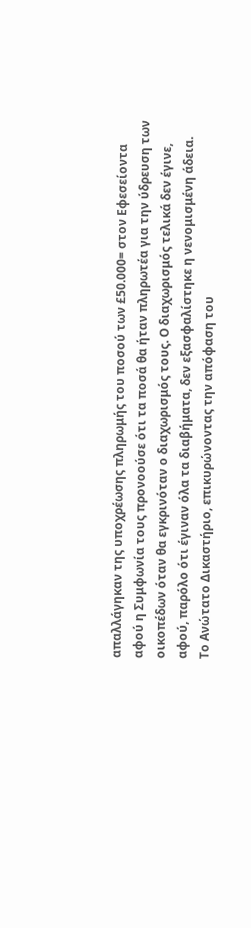απαλλάγηκαν της υποχρέωσης πληρωμής του ποσού των £50.000= στον Εφεσείοντα αφού η Συμφωνία τους προνοούσε ότι τα ποσά θα ήταν πληρωτέα για την ύδρευση των οικοπέδων όταν θα εγκρινόταν ο διαχωρισμός τους. Ο διαχωρισμός τελικά δεν έγινε, αφού, παρόλο ότι έγιναν όλα τα διαβήματα, δεν εξασφαλίστηκε η νενομισμένη άδεια. Το Ανώτατο Δικαστήριο, επικυρώνοντας την απόφαση του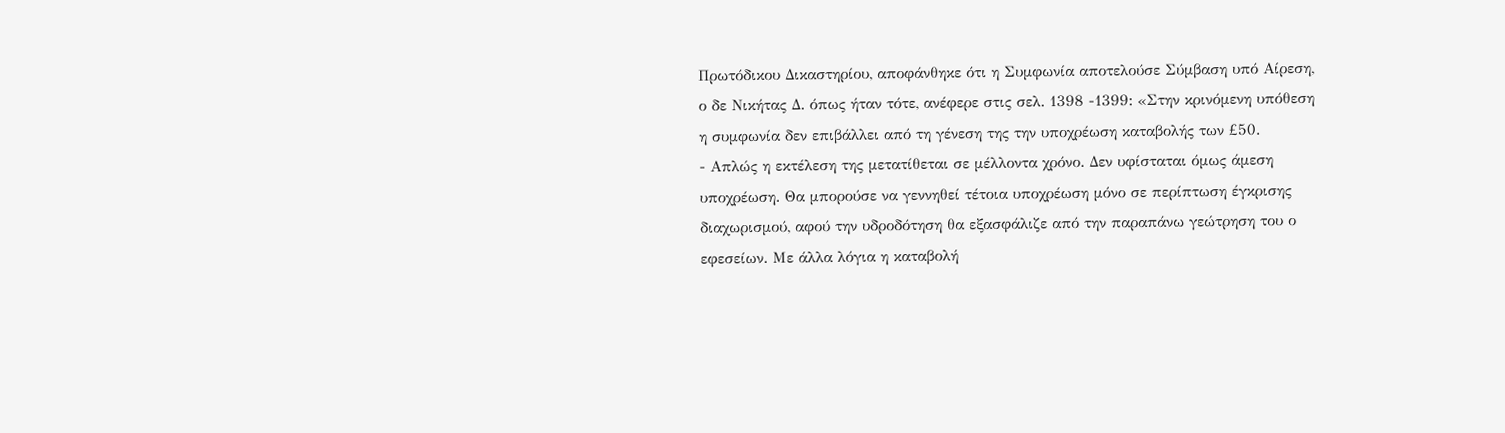Πρωτόδικου Δικαστηρίου, αποφάνθηκε ότι η Συμφωνία αποτελούσε Σύμβαση υπό Αίρεση, ο δε Νικήτας Δ. όπως ήταν τότε, ανέφερε στις σελ. 1398 -1399: «Στην κρινόμενη υπόθεση η συμφωνία δεν επιβάλλει από τη γένεση της την υποχρέωση καταβολής των £50.
- Απλώς η εκτέλεση της μετατίθεται σε μέλλοντα χρόνο. Δεν υφίσταται όμως άμεση υποχρέωση. Θα μπορούσε να γεννηθεί τέτοια υποχρέωση μόνο σε περίπτωση έγκρισης διαχωρισμού, αφού την υδροδότηση θα εξασφάλιζε από την παραπάνω γεώτρηση του ο εφεσείων. Με άλλα λόγια η καταβολή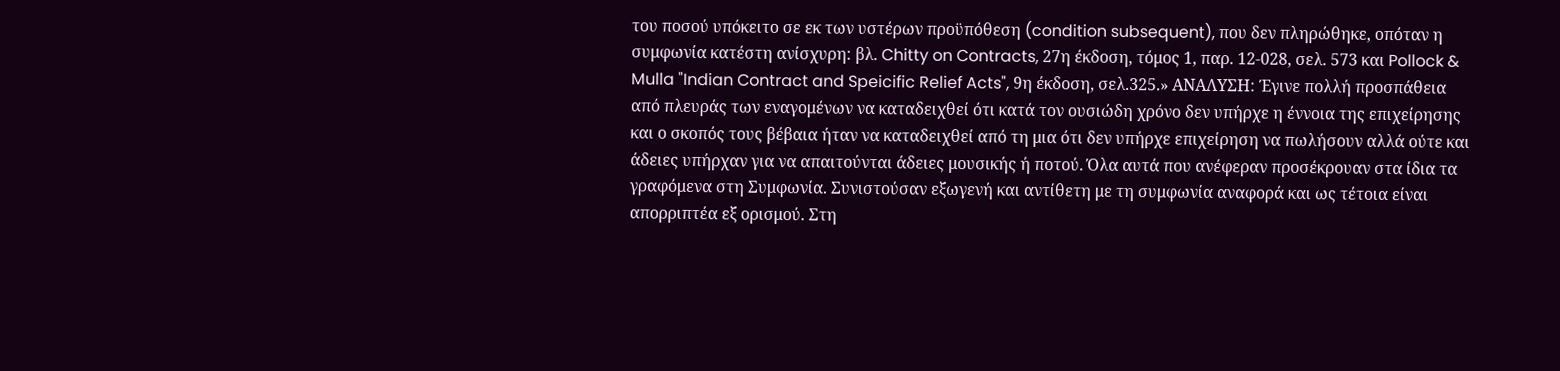του ποσού υπόκειτο σε εκ των υστέρων προϋπόθεση (condition subsequent), που δεν πληρώθηκε, οπόταν η συμφωνία κατέστη ανίσχυρη: βλ. Chitty on Contracts, 27η έκδοση, τόμος 1, παρ. 12-028, σελ. 573 και Pollock & Mulla "Indian Contract and Speicific Relief Acts", 9η έκδοση, σελ.325.» ΑΝΑΛΥΣΗ: Έγινε πολλή προσπάθεια από πλευράς των εναγομένων να καταδειχθεί ότι κατά τον ουσιώδη χρόνο δεν υπήρχε η έννοια της επιχείρησης και ο σκοπός τους βέβαια ήταν να καταδειχθεί από τη μια ότι δεν υπήρχε επιχείρηση να πωλήσουν αλλά ούτε και άδειες υπήρχαν για να απαιτούνται άδειες μουσικής ή ποτού. Όλα αυτά που ανέφεραν προσέκρουαν στα ίδια τα γραφόμενα στη Συμφωνία. Συνιστούσαν εξωγενή και αντίθετη με τη συμφωνία αναφορά και ως τέτοια είναι απορριπτέα εξ ορισμού. Στη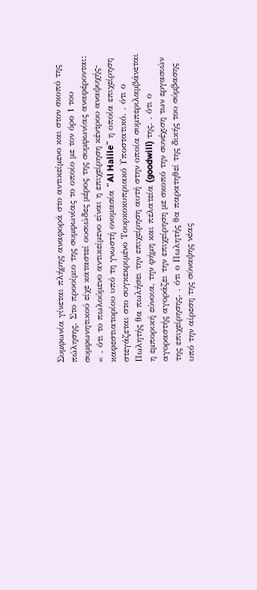Συμφωνία γίνεται πλήρης αναφορά στο αντικείμενο και στον σκοπό της πώλησης. Στο προοίμιο της συμφωνίας το οποίο με τον όρο 1 του συμφωνητικού είχε καταστεί ουσιώδες μέρος της συμφωνίας αναφέρονται: « . ότι το πωλούμενο αντικείμενο είναι η επιχείρηση κέντρου αναψυχής-καφεστιατορίου υπό τη γνωστή ονομασία ¨Al Halile¨ η οποία επιχείρηση στεγάζεται στο συγκεκριμένο Τουρκοκυπριακό Υποστατικό. . ότι ο Πωλητής θα πωλήσει την επιχείρηση αυτή στην οποία συμπεριλαμβάνεται η εμπορική εύνοια, την φήμη και πελατεία (goodwill) της. . ότι ο αγοραστής αγοράζει την επιχείρηση με σκοπό την συνέχιση των εργασιών της επιχείρησης. . ότι ο Πωλητής θα παρατηθεί της δικής του σύμβασης υπό την αίρεση της σύναψης νέας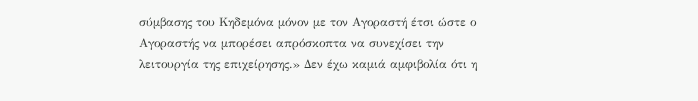σύμβασης του Κηδεμόνα μόνον με τον Αγοραστή έτσι ώστε ο Αγοραστής να μπορέσει απρόσκοπτα να συνεχίσει την λειτουργία της επιχείρησης.» Δεν έχω καμιά αμφιβολία ότι η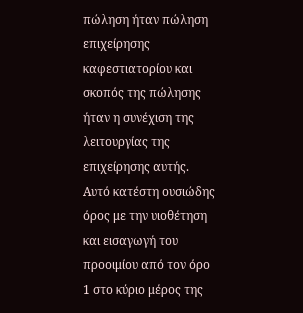πώληση ήταν πώληση επιχείρησης καφεστιατορίου και σκοπός της πώλησης ήταν η συνέχιση της λειτουργίας της επιχείρησης αυτής. Αυτό κατέστη ουσιώδης όρος με την υιοθέτηση και εισαγωγή του προοιμίου από τον όρο 1 στο κύριο μέρος της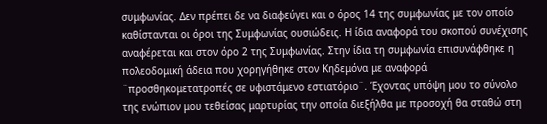συμφωνίας. Δεν πρέπει δε να διαφεύγει και ο όρος 14 της συμφωνίας με τον οποίο καθίστανται οι όροι της Συμφωνίας ουσιώδεις. Η ίδια αναφορά του σκοπού συνέχισης αναφέρεται και στον όρο 2 της Συμφωνίας. Στην ίδια τη συμφωνία επισυνάφθηκε η πολεοδομική άδεια που χορηγήθηκε στον Κηδεμόνα με αναφορά ¨προσθηκομετατροπές σε υφιστάμενο εστιατόριο¨. Έχοντας υπόψη μου το σύνολο της ενώπιον μου τεθείσας μαρτυρίας την οποία διεξήλθα με προσοχή θα σταθώ στη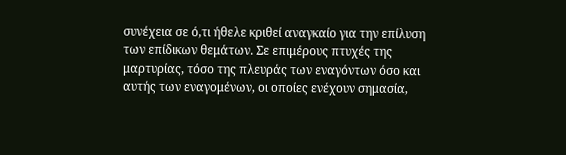συνέχεια σε ό,τι ήθελε κριθεί αναγκαίο για την επίλυση των επίδικων θεμάτων. Σε επιμέρους πτυχές της μαρτυρίας, τόσο της πλευράς των εναγόντων όσο και αυτής των εναγομένων, οι οποίες ενέχουν σημασία,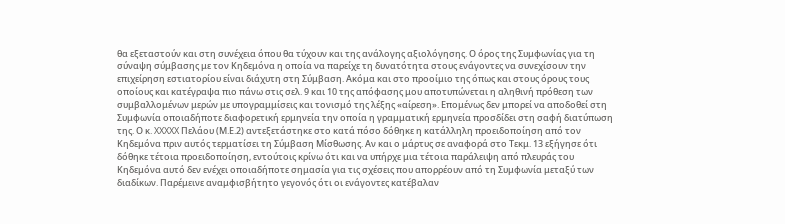θα εξεταστούν και στη συνέχεια όπου θα τύχουν και της ανάλογης αξιολόγησης. Ο όρος της Συμφωνίας για τη σύναψη σύμβασης με τον Κηδεμόνα η οποία να παρείχε τη δυνατότητα στους ενάγοντες να συνεχίσουν την επιχείρηση εστιατορίου είναι διάχυτη στη Σύμβαση. Ακόμα και στο προοίμιο της όπως και στους όρους τους οποίους και κατέγραψα πιο πάνω στις σελ. 9 και 10 της απόφασης μου αποτυπώνεται η αληθινή πρόθεση των συμβαλλομένων μερών με υπογραμμίσεις και τονισμό της λέξης «αίρεση». Επομένως δεν μπορεί να αποδοθεί στη Συμφωνία οποιαδήποτε διαφορετική ερμηνεία την οποία η γραμματική ερμηνεία προσδίδει στη σαφή διατύπωση της. Ο κ. XXXXX Πελάου (Μ.Ε.2) αντεξετάστηκε στο κατά πόσο δόθηκε η κατάλληλη προειδοποίηση από τον Κηδεμόνα πριν αυτός τερματίσει τη Σύμβαση Μίσθωσης. Αν και ο μάρτυς σε αναφορά στο Τεκμ. 13 εξήγησε ότι δόθηκε τέτοια προειδοποίηση, εντούτοις κρίνω ότι και να υπήρχε μια τέτοια παράλειψη από πλευράς του Κηδεμόνα αυτό δεν ενέχει οποιαδήποτε σημασία για τις σχέσεις που απορρέουν από τη Συμφωνία μεταξύ των διαδίκων. Παρέμεινε αναμφισβήτητο γεγονός ότι οι ενάγοντες κατέβαλαν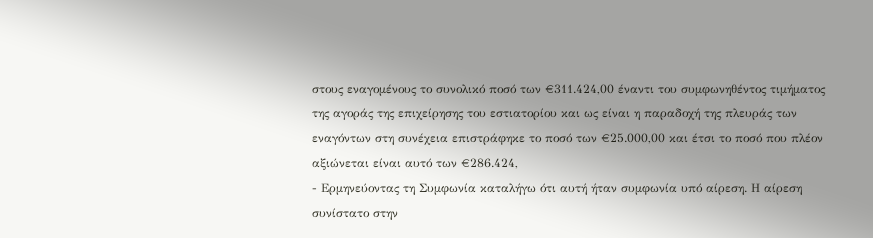στους εναγομένους το συνολικό ποσό των €311.424,00 έναντι του συμφωνηθέντος τιμήματος της αγοράς της επιχείρησης του εστιατορίου και ως είναι η παραδοχή της πλευράς των εναγόντων στη συνέχεια επιστράφηκε το ποσό των €25.000,00 και έτσι το ποσό που πλέον αξιώνεται είναι αυτό των €286.424,
- Ερμηνεύοντας τη Συμφωνία καταλήγω ότι αυτή ήταν συμφωνία υπό αίρεση. Η αίρεση συνίστατο στην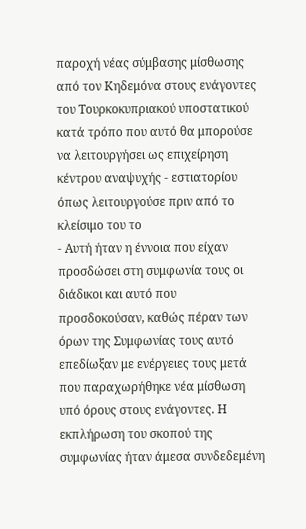παροχή νέας σύμβασης μίσθωσης από τον Κηδεμόνα στους ενάγοντες του Τουρκοκυπριακού υποστατικού κατά τρόπο που αυτό θα μπορούσε να λειτουργήσει ως επιχείρηση κέντρου αναψυχής - εστιατορίου όπως λειτουργούσε πριν από το κλείσιμο του το
- Αυτή ήταν η έννοια που είχαν προσδώσει στη συμφωνία τους οι διάδικοι και αυτό που προσδοκούσαν, καθώς πέραν των όρων της Συμφωνίας τους αυτό επεδίωξαν με ενέργειες τους μετά που παραχωρήθηκε νέα μίσθωση υπό όρους στους ενάγοντες. Η εκπλήρωση του σκοπού της συμφωνίας ήταν άμεσα συνδεδεμένη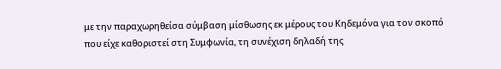με την παραχωρηθείσα σύμβαση μίσθωσης εκ μέρους του Κηδεμόνα για τον σκοπό που είχε καθοριστεί στη Συμφωνία, τη συνέχιση δηλαδή της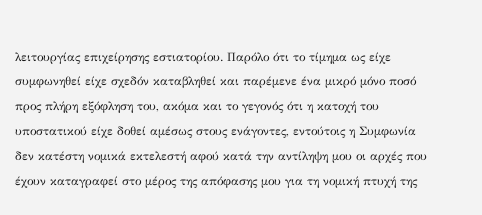λειτουργίας επιχείρησης εστιατορίου. Παρόλο ότι το τίμημα ως είχε συμφωνηθεί είχε σχεδόν καταβληθεί και παρέμενε ένα μικρό μόνο ποσό προς πλήρη εξόφληση του, ακόμα και το γεγονός ότι η κατοχή του υποστατικού είχε δοθεί αμέσως στους ενάγοντες, εντούτοις η Συμφωνία δεν κατέστη νομικά εκτελεστή αφού κατά την αντίληψη μου οι αρχές που έχουν καταγραφεί στο μέρος της απόφασης μου για τη νομική πτυχή της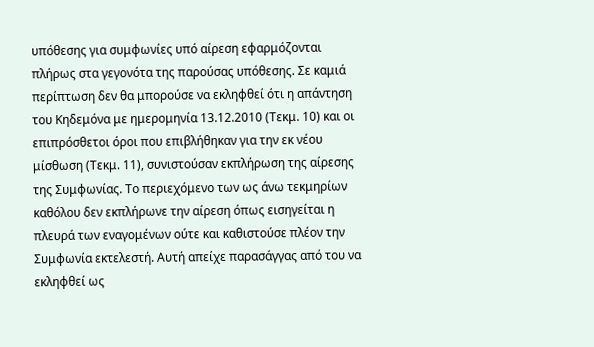υπόθεσης για συμφωνίες υπό αίρεση εφαρμόζονται πλήρως στα γεγονότα της παρούσας υπόθεσης. Σε καμιά περίπτωση δεν θα μπορούσε να εκληφθεί ότι η απάντηση του Κηδεμόνα με ημερομηνία 13.12.2010 (Τεκμ. 10) και οι επιπρόσθετοι όροι που επιβλήθηκαν για την εκ νέου μίσθωση (Τεκμ. 11), συνιστούσαν εκπλήρωση της αίρεσης της Συμφωνίας. Το περιεχόμενο των ως άνω τεκμηρίων καθόλου δεν εκπλήρωνε την αίρεση όπως εισηγείται η πλευρά των εναγομένων ούτε και καθιστούσε πλέον την Συμφωνία εκτελεστή. Αυτή απείχε παρασάγγας από του να εκληφθεί ως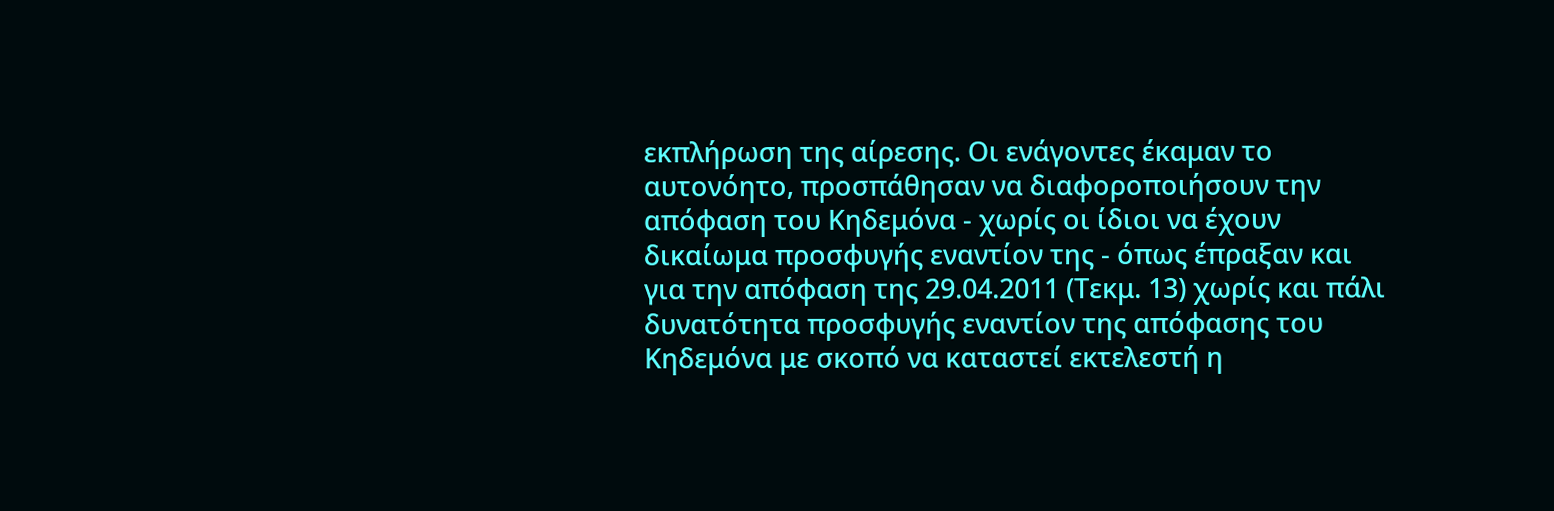εκπλήρωση της αίρεσης. Οι ενάγοντες έκαμαν το αυτονόητο, προσπάθησαν να διαφοροποιήσουν την απόφαση του Κηδεμόνα - χωρίς οι ίδιοι να έχουν δικαίωμα προσφυγής εναντίον της - όπως έπραξαν και για την απόφαση της 29.04.2011 (Τεκμ. 13) χωρίς και πάλι δυνατότητα προσφυγής εναντίον της απόφασης του Κηδεμόνα με σκοπό να καταστεί εκτελεστή η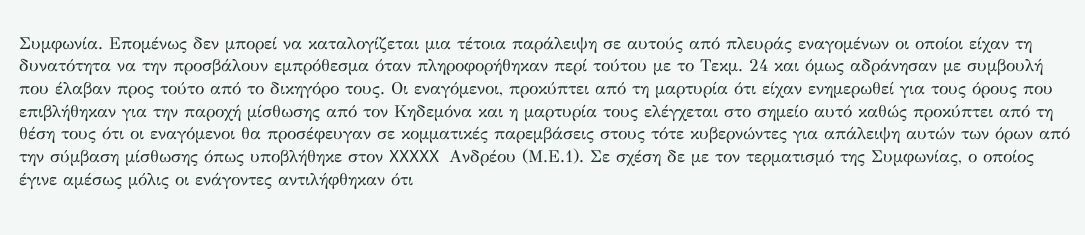Συμφωνία. Επομένως δεν μπορεί να καταλογίζεται μια τέτοια παράλειψη σε αυτούς από πλευράς εναγομένων οι οποίοι είχαν τη δυνατότητα να την προσβάλουν εμπρόθεσμα όταν πληροφορήθηκαν περί τούτου με το Τεκμ. 24 και όμως αδράνησαν με συμβουλή που έλαβαν προς τούτο από το δικηγόρο τους. Οι εναγόμενοι, προκύπτει από τη μαρτυρία ότι είχαν ενημερωθεί για τους όρους που επιβλήθηκαν για την παροχή μίσθωσης από τον Κηδεμόνα και η μαρτυρία τους ελέγχεται στο σημείο αυτό καθώς προκύπτει από τη θέση τους ότι οι εναγόμενοι θα προσέφευγαν σε κομματικές παρεμβάσεις στους τότε κυβερνώντες για απάλειψη αυτών των όρων από την σύμβαση μίσθωσης όπως υποβλήθηκε στον XXXXX Ανδρέου (Μ.Ε.1). Σε σχέση δε με τον τερματισμό της Συμφωνίας, ο οποίος έγινε αμέσως μόλις οι ενάγοντες αντιλήφθηκαν ότι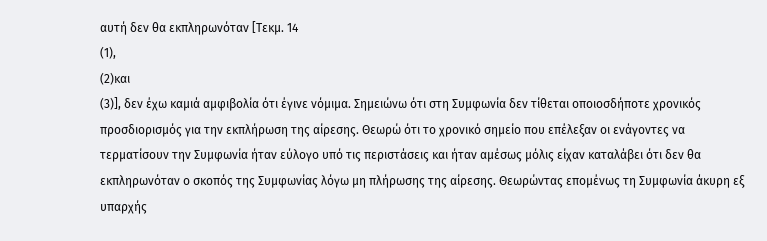αυτή δεν θα εκπληρωνόταν [Τεκμ. 14
(1),
(2)και
(3)], δεν έχω καμιά αμφιβολία ότι έγινε νόμιμα. Σημειώνω ότι στη Συμφωνία δεν τίθεται οποιοσδήποτε χρονικός προσδιορισμός για την εκπλήρωση της αίρεσης. Θεωρώ ότι το χρονικό σημείο που επέλεξαν οι ενάγοντες να τερματίσουν την Συμφωνία ήταν εύλογο υπό τις περιστάσεις και ήταν αμέσως μόλις είχαν καταλάβει ότι δεν θα εκπληρωνόταν ο σκοπός της Συμφωνίας λόγω μη πλήρωσης της αίρεσης. Θεωρώντας επομένως τη Συμφωνία άκυρη εξ υπαρχής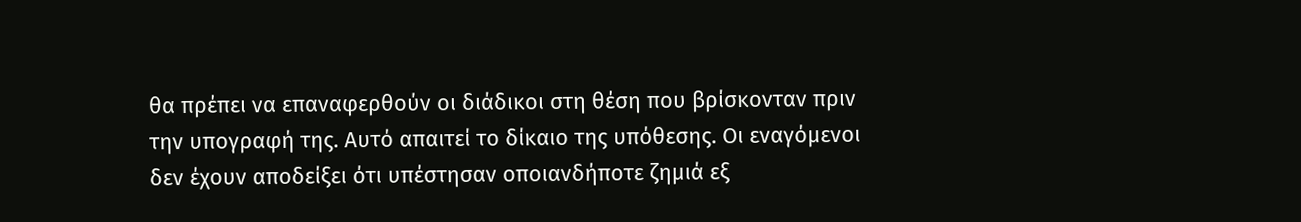θα πρέπει να επαναφερθούν οι διάδικοι στη θέση που βρίσκονταν πριν την υπογραφή της. Αυτό απαιτεί το δίκαιο της υπόθεσης. Οι εναγόμενοι δεν έχουν αποδείξει ότι υπέστησαν οποιανδήποτε ζημιά εξ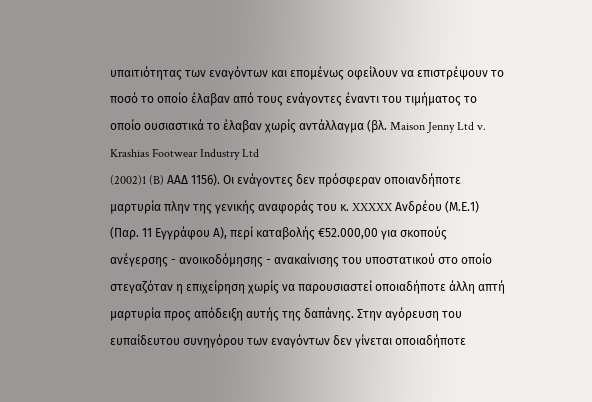υπαιτιότητας των εναγόντων και επομένως οφείλουν να επιστρέψουν το ποσό το οποίο έλαβαν από τους ενάγοντες έναντι του τιμήματος το οποίο ουσιαστικά το έλαβαν χωρίς αντάλλαγμα (βλ. Maison Jenny Ltd v. Krashias Footwear Industry Ltd
(2002)1 (B) AAΔ 1156). Οι ενάγοντες δεν πρόσφεραν οποιανδήποτε μαρτυρία πλην της γενικής αναφοράς του κ. XXXXX Ανδρέου (Μ.Ε.1) (Παρ. 11 Εγγράφου Α), περί καταβολής €52.000,00 για σκοπούς ανέγερσης - ανοικοδόμησης - ανακαίνισης του υποστατικού στο οποίο στεγαζόταν η επιχείρηση χωρίς να παρουσιαστεί οποιαδήποτε άλλη απτή μαρτυρία προς απόδειξη αυτής της δαπάνης. Στην αγόρευση του ευπαίδευτου συνηγόρου των εναγόντων δεν γίνεται οποιαδήποτε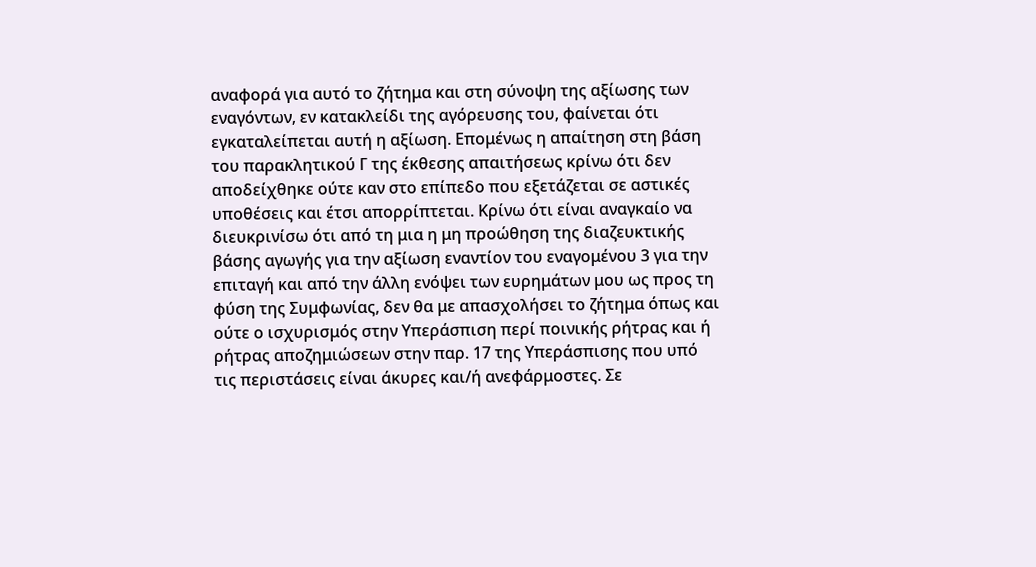αναφορά για αυτό το ζήτημα και στη σύνοψη της αξίωσης των εναγόντων, εν κατακλείδι της αγόρευσης του, φαίνεται ότι εγκαταλείπεται αυτή η αξίωση. Επομένως η απαίτηση στη βάση του παρακλητικού Γ της έκθεσης απαιτήσεως κρίνω ότι δεν αποδείχθηκε ούτε καν στο επίπεδο που εξετάζεται σε αστικές υποθέσεις και έτσι απορρίπτεται. Κρίνω ότι είναι αναγκαίο να διευκρινίσω ότι από τη μια η μη προώθηση της διαζευκτικής βάσης αγωγής για την αξίωση εναντίον του εναγομένου 3 για την επιταγή και από την άλλη ενόψει των ευρημάτων μου ως προς τη φύση της Συμφωνίας, δεν θα με απασχολήσει το ζήτημα όπως και ούτε ο ισχυρισμός στην Υπεράσπιση περί ποινικής ρήτρας και ή ρήτρας αποζημιώσεων στην παρ. 17 της Υπεράσπισης που υπό τις περιστάσεις είναι άκυρες και/ή ανεφάρμοστες. Σε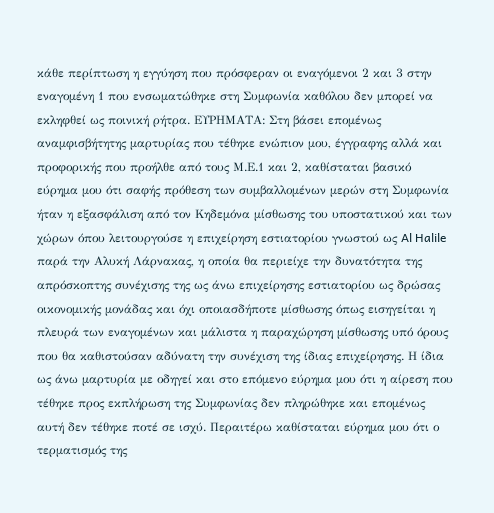κάθε περίπτωση η εγγύηση που πρόσφεραν οι εναγόμενοι 2 και 3 στην εναγομένη 1 που ενσωματώθηκε στη Συμφωνία καθόλου δεν μπορεί να εκληφθεί ως ποινική ρήτρα. ΕΥΡΗΜΑΤΑ: Στη βάσει επομένως αναμφισβήτητης μαρτυρίας που τέθηκε ενώπιον μου, έγγραφης αλλά και προφορικής που προήλθε από τους Μ.Ε.1 και 2, καθίσταται βασικό εύρημα μου ότι σαφής πρόθεση των συμβαλλομένων μερών στη Συμφωνία ήταν η εξασφάλιση από τον Κηδεμόνα μίσθωσης του υποστατικού και των χώρων όπου λειτουργούσε η επιχείρηση εστιατορίου γνωστού ως Al Halile παρά την Αλυκή Λάρνακας, η οποία θα περιείχε την δυνατότητα της απρόσκοπτης συνέχισης της ως άνω επιχείρησης εστιατορίου ως δρώσας οικονομικής μονάδας και όχι οποιασδήποτε μίσθωσης όπως εισηγείται η πλευρά των εναγομένων και μάλιστα η παραχώρηση μίσθωσης υπό όρους που θα καθιστούσαν αδύνατη την συνέχιση της ίδιας επιχείρησης. Η ίδια ως άνω μαρτυρία με οδηγεί και στο επόμενο εύρημα μου ότι η αίρεση που τέθηκε προς εκπλήρωση της Συμφωνίας δεν πληρώθηκε και επομένως αυτή δεν τέθηκε ποτέ σε ισχύ. Περαιτέρω καθίσταται εύρημα μου ότι ο τερματισμός της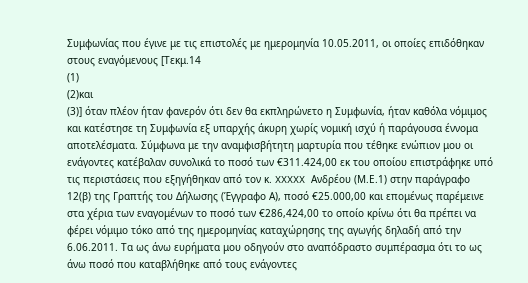Συμφωνίας που έγινε με τις επιστολές με ημερομηνία 10.05.2011, οι οποίες επιδόθηκαν στους εναγόμενους [Τεκμ.14
(1)
(2)και
(3)] όταν πλέον ήταν φανερόν ότι δεν θα εκπληρώνετο η Συμφωνία, ήταν καθόλα νόμιμος και κατέστησε τη Συμφωνία εξ υπαρχής άκυρη χωρίς νομική ισχύ ή παράγουσα έννομα αποτελέσματα. Σύμφωνα με την αναμφισβήτητη μαρτυρία που τέθηκε ενώπιον μου οι ενάγοντες κατέβαλαν συνολικά το ποσό των €311.424,00 εκ του οποίου επιστράφηκε υπό τις περιστάσεις που εξηγήθηκαν από τον κ. XXXXX Ανδρέου (Μ.Ε.1) στην παράγραφο 12(β) της Γραπτής του Δήλωσης (Έγγραφο Α), ποσό €25.000,00 και επομένως παρέμεινε στα χέρια των εναγομένων το ποσό των €286,424,00 το οποίο κρίνω ότι θα πρέπει να φέρει νόμιμο τόκο από της ημερομηνίας καταχώρησης της αγωγής δηλαδή από την 6.06.2011. Τα ως άνω ευρήματα μου οδηγούν στο αναπόδραστο συμπέρασμα ότι το ως άνω ποσό που καταβλήθηκε από τους ενάγοντες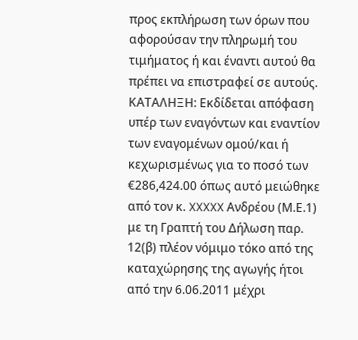προς εκπλήρωση των όρων που αφορούσαν την πληρωμή του τιμήματος ή και έναντι αυτού θα πρέπει να επιστραφεί σε αυτούς. ΚΑΤΑΛΗΞΗ: Εκδίδεται απόφαση υπέρ των εναγόντων και εναντίον των εναγομένων ομού/και ή κεχωρισμένως για το ποσό των €286,424.00 όπως αυτό μειώθηκε από τον κ. XXXXX Ανδρέου (Μ.Ε.1) με τη Γραπτή του Δήλωση παρ. 12(β) πλέον νόμιμο τόκο από της καταχώρησης της αγωγής ήτοι από την 6.06.2011 μέχρι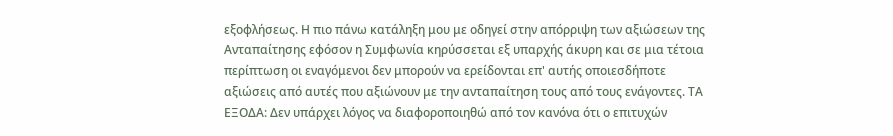εξοφλήσεως. Η πιο πάνω κατάληξη μου με οδηγεί στην απόρριψη των αξιώσεων της Ανταπαίτησης εφόσον η Συμφωνία κηρύσσεται εξ υπαρχής άκυρη και σε μια τέτοια περίπτωση οι εναγόμενοι δεν μπορούν να ερείδονται επ' αυτής οποιεσδήποτε αξιώσεις από αυτές που αξιώνουν με την ανταπαίτηση τους από τους ενάγοντες. ΤΑ ΕΞΟΔΑ: Δεν υπάρχει λόγος να διαφοροποιηθώ από τον κανόνα ότι ο επιτυχών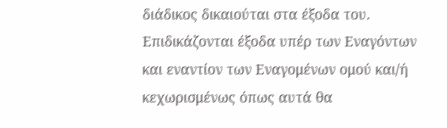διάδικος δικαιούται στα έξοδα του. Επιδικάζονται έξοδα υπέρ των Εναγόντων και εναντίον των Εναγομένων ομού και/ή κεχωρισμένως όπως αυτά θα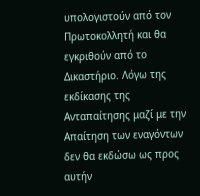υπολογιστούν από τον Πρωτοκολλητή και θα εγκριθούν από το Δικαστήριο. Λόγω της εκδίκασης της Ανταπαίτησης μαζί με την Απαίτηση των εναγόντων δεν θα εκδώσω ως προς αυτήν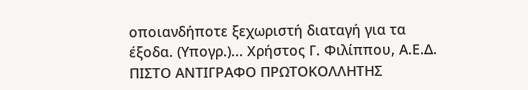οποιανδήποτε ξεχωριστή διαταγή για τα έξοδα. (Υπογρ.)... Χρήστος Γ. Φιλίππου, Α.Ε.Δ. ΠΙΣΤΟ ΑΝΤΙΓΡΑΦΟ ΠΡΩΤΟΚΟΛΛΗΤΗΣ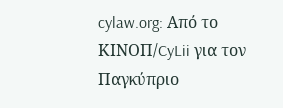cylaw.org: Από το ΚΙΝOΠ/CyLii για τον Παγκύπριο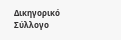Δικηγορικό Σύλλογο